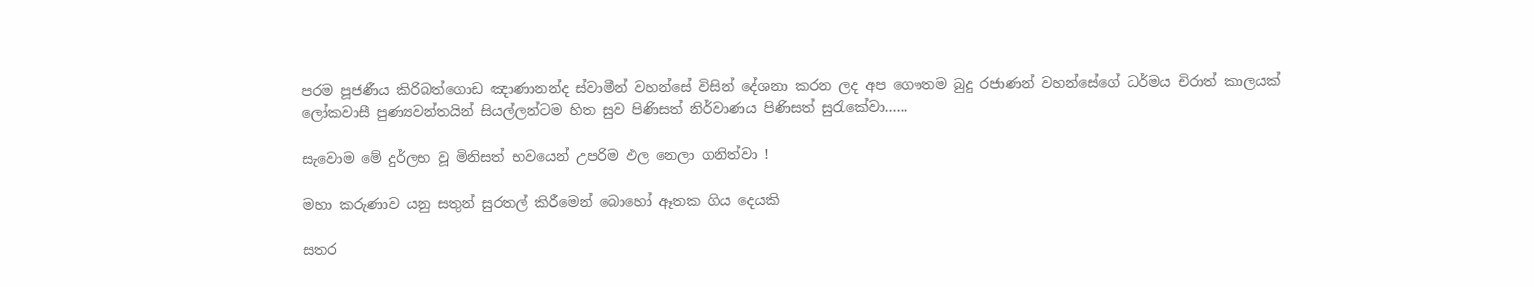පරම පූජණීය කිරිබත්ගොඩ ඤාණානන්ද ස්වාමීන් වහන්සේ විසින් දේශනා කරන ලද අප ගෞතම බුදු රජාණන් වහන්සේගේ ධර්මය චිරාත් කාලයක් ලෝකවාසී පුණ්‍යවන්තයින් සියල්ලන්ටම හිත සුව පිණිසත් නිර්වාණය පිණිසත් සුරැකේවා......

සැවොම මේ දුර්ලභ වූ මිනිසත් භවයෙන් උපරිම ඵල නෙලා ගනිත්වා !

මහා කරුණාව යනු සතුන් සුරතල් කිරීමෙන් බොහෝ ඈතක ගිය දෙයකි

සතර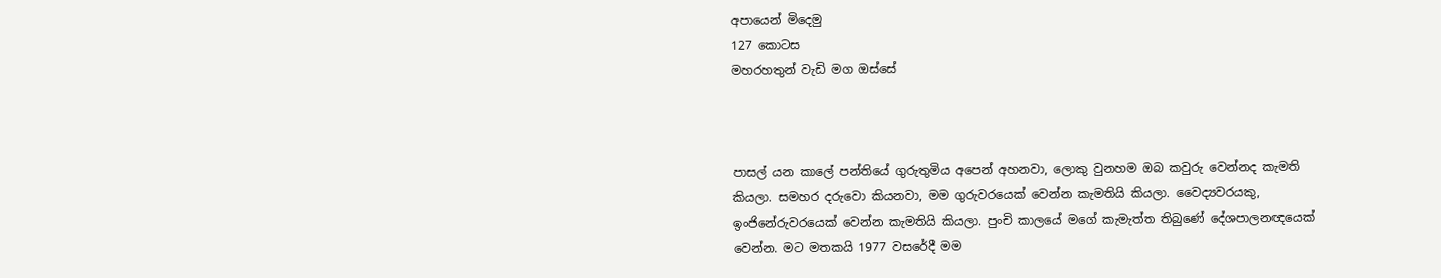අපායෙන් මිදෙමු
127 කොටස
මහරහතුන් වැඩි මග ඔස්‌සේ



පාසල් යන කාලේ පන්තියේ ගුරුතුමිය අපෙන් අහනවා, ලොකු වුනහම ඔබ කවුරු වෙන්නද කැමති කියලා. සමහර දරුවො කියනවා, මම ගුරුවරයෙක්‌ වෙන්න කැමතියි කියලා. වෛද්‍යවරයකු, ඉංජිනේරුවරයෙක්‌ වෙන්න කැමතියි කියලා. පුංචි කාලයේ මගේ කැමැත්ත තිබුණේ දේශපාලනඥයෙක්‌ වෙන්න. මට මතකයි 1977 වසරේදී මම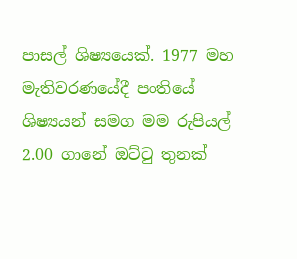පාසල් ශිෂ්‍යයෙක්‌. 1977 මහ මැතිවරණයේදී පංතියේ ශිෂ්‍යයන් සමග මම රුපියල් 2.00 ගානේ ඔට්‌ටු තුනක්‌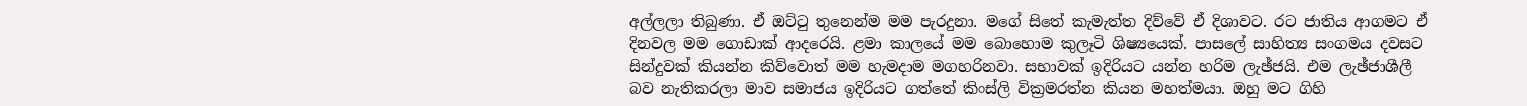අල්ලලා තිබුණා. ඒ ඔට්‌ටු තුනෙන්ම මම පැරදුනා. මගේ සිතේ කැමැත්ත දිව්වේ ඒ දිශාවට. රට ජාතිය ආගමට ඒ දිනවල මම ගොඩාක්‌ ආදරෙයි. ළමා කාලයේ මම බොහොම කුලෑටි ශිෂ්‍යයෙක්‌. පාසලේ සාහිත්‍ය සංගමය දවසට සින්දුවක්‌ කියන්න කිව්වොත් මම හැමදාම මගහරිනවා. සභාවක්‌ ඉදිරියට යන්න හරිම ලැඡ්ජයි. එම ලැඡ්ජාශීලී බව නැතිකරලා මාව සමාජය ඉදිරියට ගත්තේ කිංස්‌ලි වික්‍රමරත්න කියන මහත්මයා. ඔහු මට ගිහි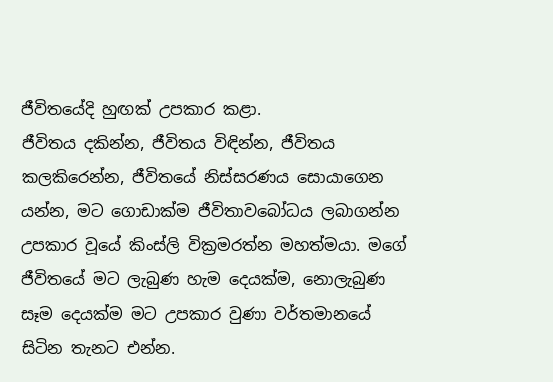ජීවිතයේදි හුඟක්‌ උපකාර කළා.
ජීවිතය දකින්න, ජීවිතය විඳින්න, ජීවිතය කලකිරෙන්න, ජීවිතයේ නිස්‌සරණය සොයාගෙන යන්න, මට ගොඩාක්‌ම ජීවිතාවබෝධය ලබාගන්න උපකාර වූයේ කිංස්‌ලි වික්‍රමරත්න මහත්මයා. මගේ ජීවිතයේ මට ලැබුණ හැම දෙයක්‌ම, නොලැබුණ සෑම දෙයක්‌ම මට උපකාර වුණා වර්තමානයේ සිටින තැනට එන්න.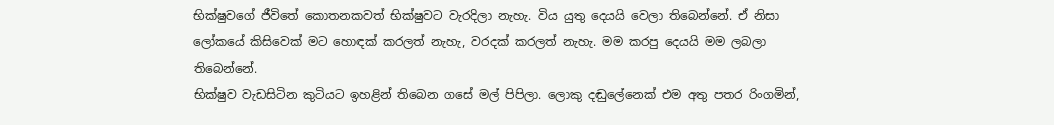භික්‌ෂුවගේ ජීවිතේ කොතනකවත් භික්‌ෂුවට වැරදිලා නැහැ. විය යුතු දෙයයි වෙලා තිබෙන්නේ. ඒ නිසා ලෝකයේ කිසිවෙක්‌ මට හොඳක්‌ කරලත් නැහැ, වරදක්‌ කරලත් නැහැ. මම කරපු දෙයයි මම ලබලා තිබෙන්නේ.
භික්‌ෂුව වැඩසිටින කුටියට ඉහළින් තිබෙන ගසේ මල් පිපිලා. ලොකු දඬුලේනෙක්‌ එම අතු පතර රිංගමින්,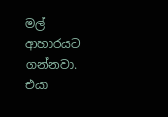මල් ආහාරයට ගන්නවා. එයා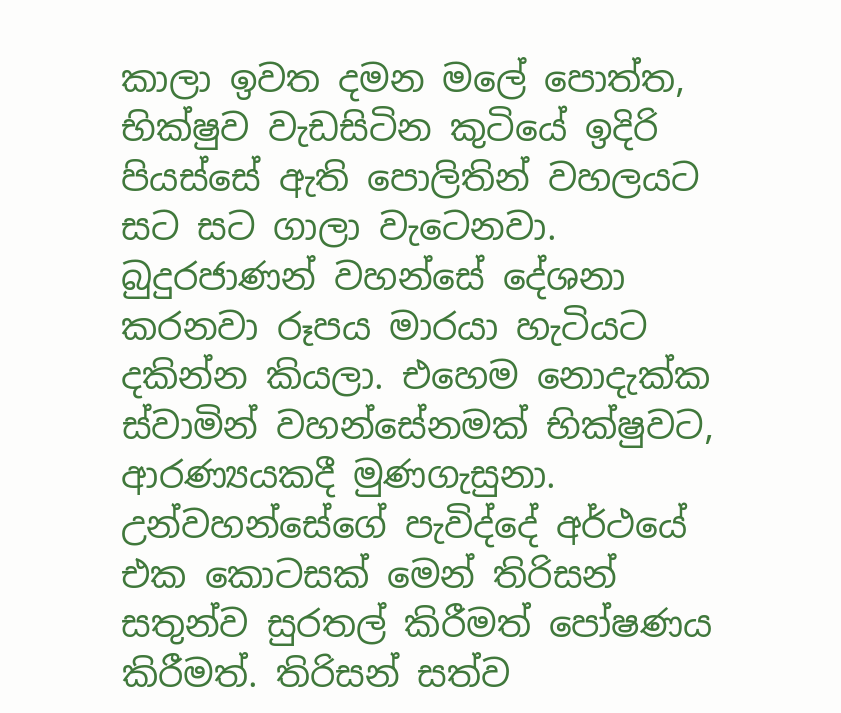කාලා ඉවත දමන මලේ පොත්ත, භික්‌ෂුව වැඩසිටින කුටියේ ඉදිරි පියස්‌සේ ඇති පොලිතින් වහලයට සට සට ගාලා වැටෙනවා. බුදුරජාණන් වහන්සේ දේශනා කරනවා රූපය මාරයා හැටියට දකින්න කියලා. එහෙම නොදැක්‌ක ස්‌වාමින් වහන්සේනමක්‌ භික්‌ෂුවට, ආරණ්‍යයකදී මුණගැසුනා. උන්වහන්සේගේ පැවිද්දේ අර්ථයේ එක කොටසක්‌ මෙන් තිරිසන් සතුන්ව සුරතල් කිරීමත් පෝෂණය කිරීමත්. තිරිසන් සත්ව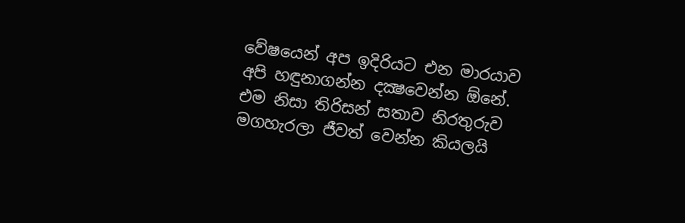වේෂයෙන් අප ඉදිරියට එන මාරයාව අපි හඳුනාගන්න දක්‍ෂවෙන්න ඕනේ. එම නිසා තිරිසන් සතාව නිරතුරුව මගහැරලා ජීවත් වෙන්න කියලයි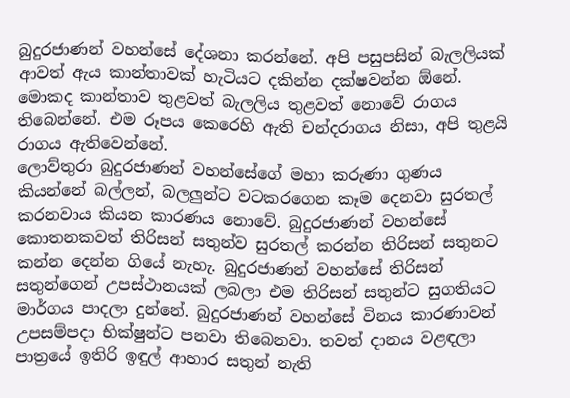බුදුරජාණන් වහන්සේ දේශනා කරන්නේ. අපි පසුපසින් බැලලියක්‌ ආවත් ඇය කාන්තාවක්‌ හැටියට දකින්න දක්‌ෂවන්න ඕනේ. මොකද කාන්තාව තුළවත් බැලලිය තුළවත් නොවේ රාගය තිබෙන්නේ. එම රූපය කෙරෙහි ඇති චන්දරාගය නිසා, අපි තුළයි රාගය ඇතිවෙන්නේ.
ලොව්තුරා බුදුරජාණන් වහන්සේගේ මහා කරුණා ගුණය කියන්නේ බල්ලන්, බලලුන්ට වටකරගෙන කෑම දෙනවා සුරතල් කරනවාය කියන කාරණය නොවේ. බුදුරජාණන් වහන්සේ කොතනකවත් තිරිසන් සතුන්ව සුරතල් කරන්න තිරිසන් සතුනට කන්න දෙන්න ගියේ නැහැ. බුදුරජාණන් වහන්සේ තිරිසන් සතුන්ගෙන් උපස්‌ථානයක්‌ ලබලා එම තිරිසන් සතුන්ට සුගතියට මාර්ගය පාදලා දුන්නේ. බුදුරජාණන් වහන්සේ විනය කාරණාවන් උපසම්පදා භික්‌ෂුන්ට පනවා තිබෙනවා. තවත් දානය වළඳලා පාත්‍රයේ ඉතිරි ඉඳුල් ආහාර සතුන් නැති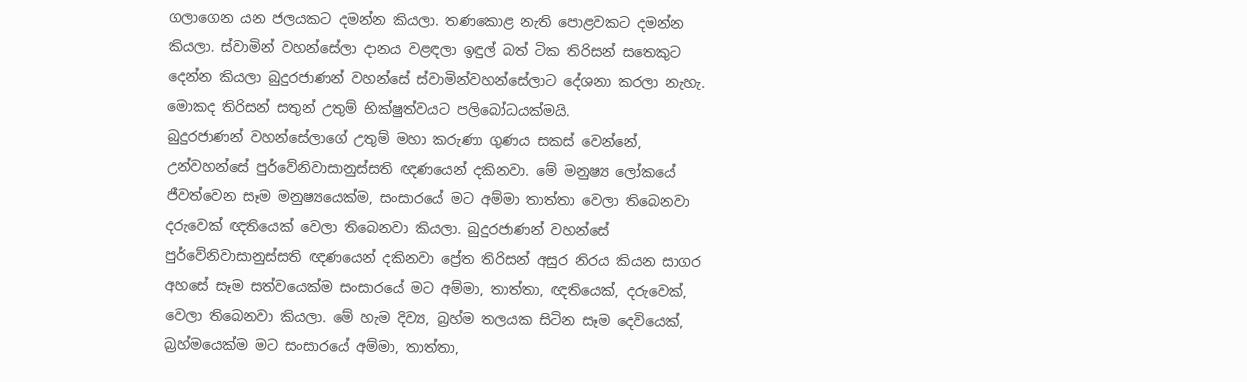ගලාගෙන යන ජලයකට දමන්න කියලා. තණකොළ නැති පොළවකට දමන්න කියලා. ස්‌වාමින් වහන්සේලා දානය වළඳලා ඉඳුල් බත් ටික තිරිසන් සතෙකුට දෙන්න කියලා බුදුරජාණන් වහන්සේ ස්‌වාමින්වහන්සේලාට දේශනා කරලා නැහැ. මොකද තිරිසන් සතුන් උතුම් භික්‌ෂුත්වයට පලිබෝධයක්‌මයි.
බුදුරජාණන් වහන්සේලාගේ උතුම් මහා කරුණා ගුණය සකස්‌ වෙන්නේ, උන්වහන්සේ පුර්වේනිවාසානුස්‌සති ඥණයෙන් දකිනවා. මේ මනුෂ්‍ය ලෝකයේ ජීවත්වෙන සෑම මනුෂ්‍යයෙක්‌ම, සංසාරයේ මට අම්මා තාත්තා වෙලා තිබෙනවා දරුවෙක්‌ ඥතියෙක්‌ වෙලා තිබෙනවා කියලා. බුදුරජාණන් වහන්සේ පුර්වේනිවාසානුස්‌සති ඥණයෙන් දකිනවා ප්‍රේත තිරිසන් අසුර නිරය කියන සාගර අහසේ සෑම සත්වයෙක්‌ම සංසාරයේ මට අම්මා, තාත්තා, ඥතියෙක්‌, දරුවෙක්‌, වෙලා තිබෙනවා කියලා. මේ හැම දිව්‍ය, බ්‍රහ්ම තලයක සිටින සෑම දෙවියෙක්‌, බ්‍රහ්මයෙක්‌ම මට සංසාරයේ අම්මා, තාත්තා,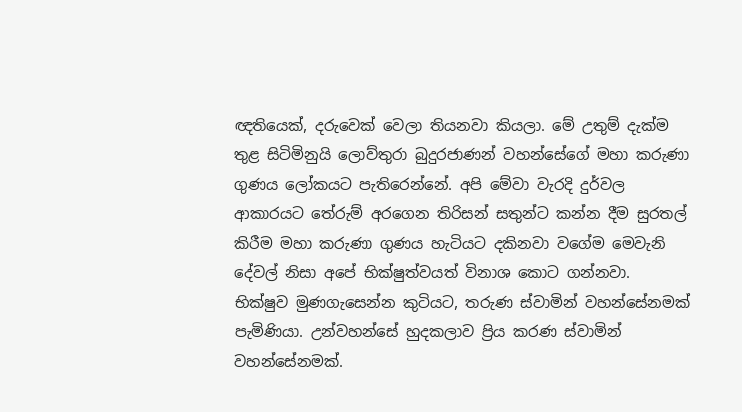ඥතියෙක්‌, දරුවෙක්‌ වෙලා තියනවා කියලා. මේ උතුම් දැක්‌ම තුළ සිටිමිනුයි ලොව්තුරා බුදුරජාණන් වහන්සේගේ මහා කරුණා ගුණය ලෝකයට පැතිරෙන්නේ. අපි මේවා වැරදි දුර්වල ආකාරයට තේරුම් අරගෙන තිරිසන් සතුන්ට කන්න දීම සුරතල් කිරීම මහා කරුණා ගුණය හැටියට දකිනවා වගේම මෙවැනි දේවල් නිසා අපේ භික්‌ෂුත්වයත් විනාශ කොට ගන්නවා.
භික්‌ෂුව මුණගැසෙන්න කුටියට, තරුණ ස්‌වාමින් වහන්සේනමක්‌ පැමිණියා. උන්වහන්සේ හුදකලාව ප්‍රිය කරණ ස්‌වාමින් වහන්සේනමක්‌.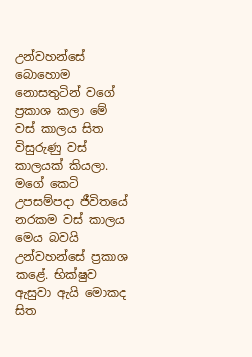උන්වහන්සේ බොහොම නොසතුටින් වගේ ප්‍රකාශ කලා මේ වස්‌ කාලය සිත විසුරුණු වස්‌ කාලයක්‌ කියලා. මගේ කෙටි උපසම්පදා ජීවිතයේ නරකම වස්‌ කාලය මෙය බවයි උන්වහන්සේ ප්‍රකාශ කළේ. භික්‌ෂුව ඇසුවා ඇයි මොකද සිත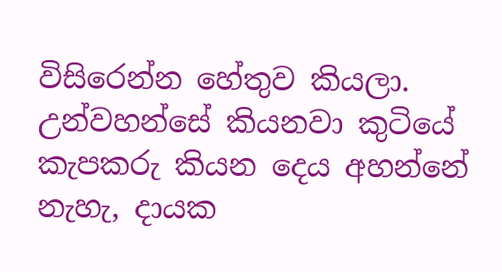විසිරෙන්න හේතුව කියලා. උන්වහන්සේ කියනවා කුටියේ කැපකරු කියන දෙය අහන්නේ නැහැ, දායක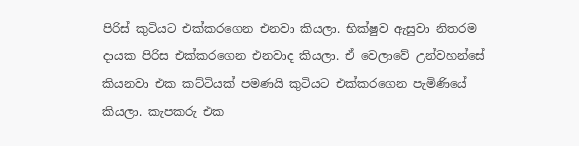පිරිස්‌ කුටියට එක්‌කරගෙන එනවා කියලා. භික්‌ෂුව ඇසුවා නිතරම දායක පිරිස එක්‌කරගෙන එනවාද කියලා. ඒ වෙලාවේ උන්වහන්සේ කියනවා එක කට්‌ටියක්‌ පමණයි කුටියට එක්‌කරගෙන පැමිණියේ කියලා. කැපකරු එක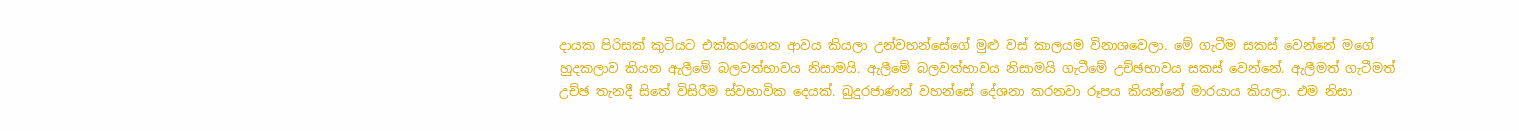දායක පිරිසක්‌ කුටියට එක්‌කරගෙන ආවය කියලා උන්වහන්සේගේ මුළු වස්‌ කාලයම විනාශවෙලා. මේ ගැටීම සකස්‌ වෙන්නේ මගේ හුදකලාව කියන ඇලීමේ බලවත්භාවය නිසාමයි. ඇලීමේ බලවත්භාවය නිසාමයි ගැටීමේ උච්ඡභාවය සකස්‌ වෙන්නේ. ඇලීමත් ගැටීමත් උච්ඡ තැනදී සිතේ විසිරීම ස්‌වභාවික දෙයක්‌. බුදුරජාණන් වහන්සේ දේශනා කරනවා රූපය කියන්නේ මාරයාය කියලා. එම නිසා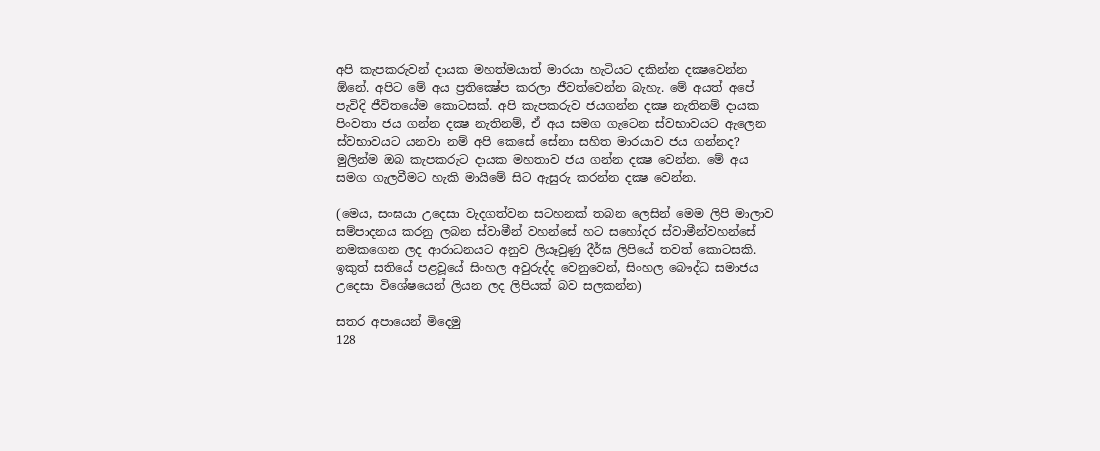අපි කැපකරුවන් දායක මහත්මයාත් මාරයා හැටියට දකින්න දක්‍ෂවෙන්න ඕනේ. අපිට මේ අය ප්‍රතික්‍ෂේප කරලා ජීවත්වෙන්න බැහැ. මේ අයත් අපේ පැවිදි ජීවිතයේම කොටසක්‌. අපි කැපකරුව ජයගන්න දක්‍ෂ නැතිනම් දායක පිංවතා ජය ගන්න දක්‍ෂ නැතිනම්, ඒ අය සමග ගැටෙන ස්‌වභාවයට ඇලෙන ස්‌වභාවයට යනවා නම් අපි කෙසේ සේනා සහිත මාරයාව ජය ගන්නද? මුලින්ම ඔබ කැපකරුට දායක මහතාව ජය ගන්න දක්‍ෂ වෙන්න. මේ අය සමග ගැලවීමට හැකි මායිමේ සිට ඇසුරු කරන්න දක්‍ෂ වෙන්න.

(මෙය, සංඝයා උදෙසා වැදගත්වන සටහනක්‌ තබන ලෙසින් මෙම ලිපි මාලාව සම්පාදනය කරනු ලබන ස්‌වාමීන් වහන්සේ හට සහෝදර ස්‌වාමීන්වහන්සේ නමකගෙන ලද ආරාධනයට අනුව ලියෑවුණු දීර්ඝ ලිපියේ තවත් කොටසකි. ඉකුත් සතියේ පළවූයේ සිංහල අවුරුද්ද වෙනුවෙන්, සිංහල බෞද්ධ සමාජය උදෙසා විශේෂයෙන් ලියන ලද ලිපියක්‌ බව සලකන්න)

සතර අපායෙන් මිදෙමු
128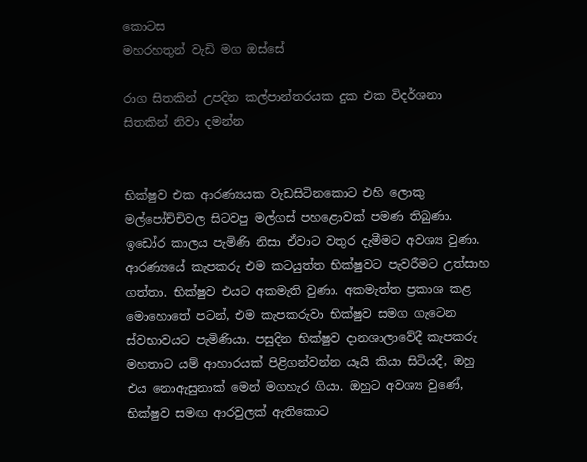කොටස
මහරහතුන් වැඩි මග ඔස්‌සේ

රාග සිතකින් උපදින කල්පාන්තරයක දුක එක විදර්ශනා සිතකින් නිවා දමන්න


භික්‌ෂුව එක ආරණ්‍යයක වැඩසිටිනකොට එහි ලොකු මල්පෝච්චිවල සිටවපු මල්ගස්‌ පහළොවක්‌ පමණ තිබුණා. ඉඩෝර කාලය පැමිණි නිසා ඒවාට වතුර දැමීමට අවශ්‍ය වුණා. ආරණ්‍යයේ කැපකරු එම කටයුත්ත භික්‌ෂුවට පැවරීමට උත්සාහ ගත්තා. භික්‌ෂුව එයට අකමැති වුණා. අකමැත්ත ප්‍රකාශ කළ මොහොතේ පටන්, එම කැපකරුවා භික්‌ෂුව සමග ගැටෙන ස්‌වභාවයට පැමිණියා. පසුදින භික්‌ෂුව දානශාලාවේදී කැපකරු මහතාට යම් ආහාරයක්‌ පිළිගන්වන්න යෑයි කියා සිටියදී, ඔහු එය නොඇසුනාක්‌ මෙන් මගහැර ගියා. ඔහුට අවශ්‍ය වුණේ, භික්‌ෂුව සමඟ ආරවුලක්‌ ඇතිකොට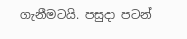ගැනීමටයි. පසුදා පටන්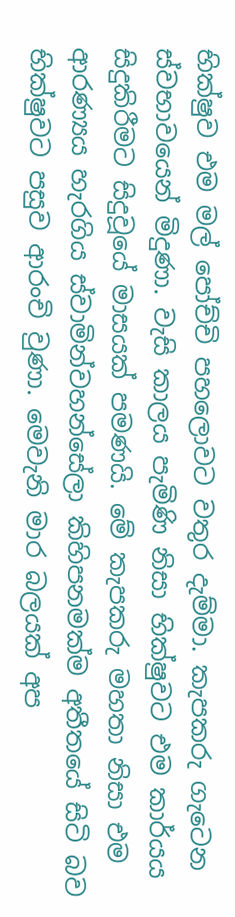භික්‌ෂුව එම මල් පෝච්චි පහලොවට වතුර දැම්මා. කැපකරු ගැටෙන ස්‌වභාවයෙන් මිදුණා. වැසි කාලය පැමිණි නිසා භික්‌ෂුවට එම කාර්යය සිදුකිරීමට සිදුවූයේ මාසයක්‌ පමණයි. මේ කැපකරු මහතා නිසා එම ආරණ්‍යය හැරගිය ස්‌වාමින්වහන්සේලා කිහිපනමක්‌ම අතීතයේ සිටි බව භික්‌ෂුවට පසුව ආරංචි වුණා. මෙවැනි මාර බලයක්‌ අප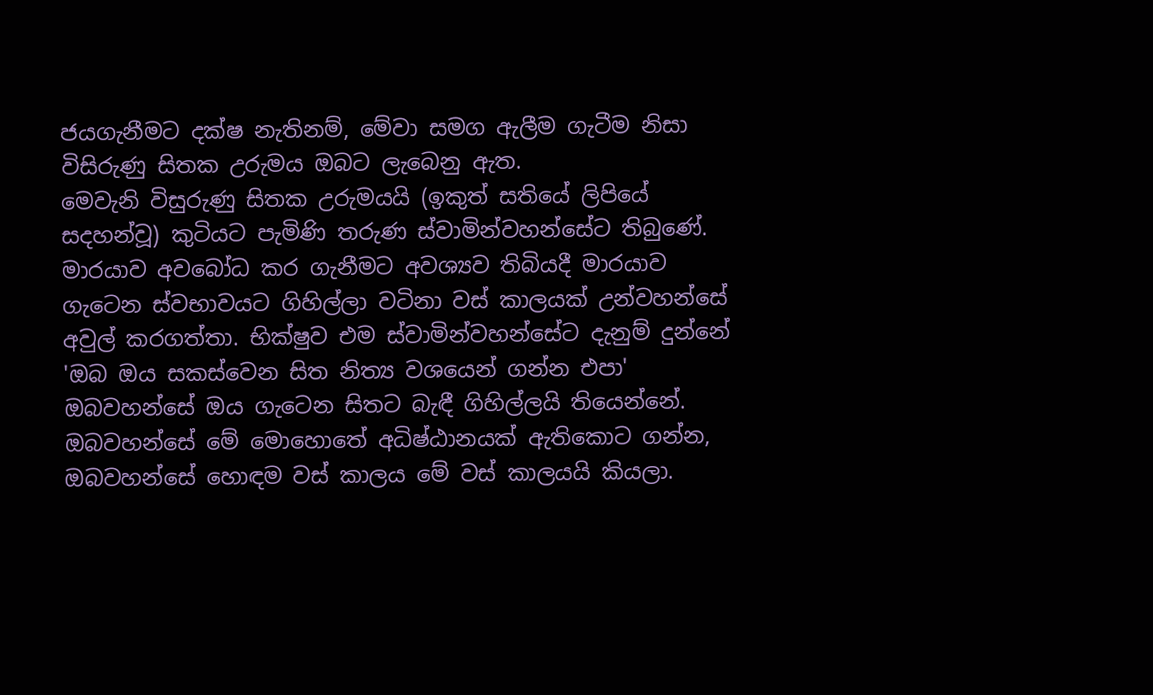ජයගැනීමට දක්‌ෂ නැතිනම්, මේවා සමග ඇලීම ගැටීම නිසා විසිරුණු සිතක උරුමය ඔබට ලැබෙනු ඇත.
මෙවැනි විසුරුණු සිතක උරුමයයි (ඉකුත් සතියේ ලිපියේ සදහන්වූ) කුටියට පැමිණි තරුණ ස්‌වාමින්වහන්සේට තිබුණේ. මාරයාව අවබෝධ කර ගැනීමට අවශ්‍යව තිබියදී මාරයාව ගැටෙන ස්‌වභාවයට ගිහිල්ලා වටිනා වස්‌ කාලයක්‌ උන්වහන්සේ අවුල් කරගත්තා. භික්‌ෂුව එම ස්‌වාමින්වහන්සේට දැනුම් දුන්නේ 'ඔබ ඔය සකස්‌වෙන සිත නිත්‍ය වශයෙන් ගන්න එපා' ඔබවහන්සේ ඔය ගැටෙන සිතට බැඳී ගිහිල්ලයි තියෙන්නේ. ඔබවහන්සේ මේ මොහොතේ අධිෂ්ඨානයක්‌ ඇතිකොට ගන්න, ඔබවහන්සේ හොඳම වස්‌ කාලය මේ වස්‌ කාලයයි කියලා.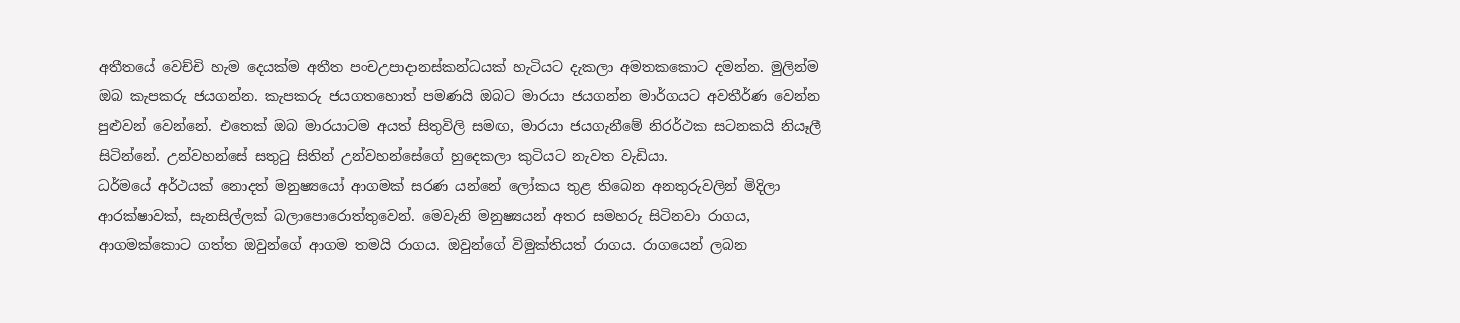අතීතයේ වෙච්චි හැම දෙයක්‌ම අතීත පංචඋපාදානස්‌කන්ධයක්‌ හැටියට දැකලා අමතකකොට දමන්න. මුලින්ම ඔබ කැපකරු ජයගන්න. කැපකරු ජයගතහොත් පමණයි ඔබට මාරයා ජයගන්න මාර්ගයට අවතීර්ණ වෙන්න පුළුවන් වෙන්නේ. එතෙක්‌ ඔබ මාරයාටම අයත් සිතුවිලි සමඟ, මාරයා ජයගැනීමේ නිරර්ථක සටනකයි නියෑලී සිටින්නේ. උන්වහන්සේ සතුටු සිතින් උන්වහන්සේගේ හුදෙකලා කුටියට නැවත වැඩියා.
ධර්මයේ අර්ථයක්‌ නොදත් මනුෂ්‍යයෝ ආගමක්‌ සරණ යන්නේ ලෝකය තුළ තිබෙන අනතුරුවලින් මිදිලා ආරක්‌ෂාවක්‌, සැනසිල්ලක්‌ බලාපොරොත්තුවෙන්. මෙවැනි මනුෂ්‍යයන් අතර සමහරු සිටිනවා රාගය, ආගමක්‌කොට ගත්ත ඔවුන්ගේ ආගම තමයි රාගය. ඔවුන්ගේ විමුක්‌තියත් රාගය. රාගයෙන් ලබන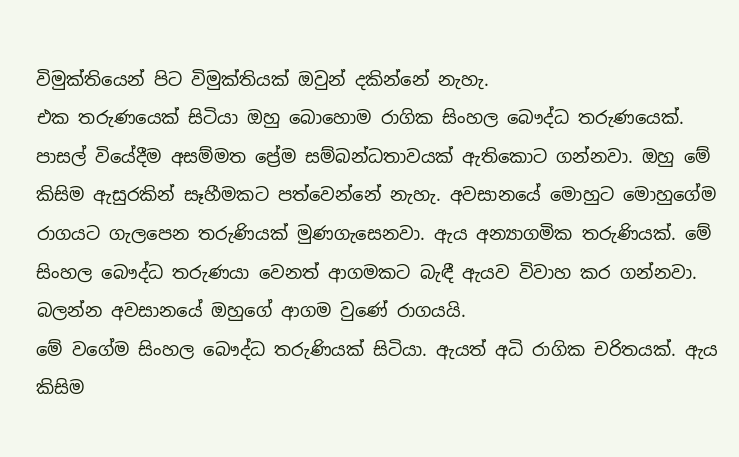විමුක්‌තියෙන් පිට විමුක්‌තියක්‌ ඔවුන් දකින්නේ නැහැ.
එක තරුණයෙක්‌ සිටියා ඔහු බොහොම රාගික සිංහල බෞද්ධ තරුණයෙක්‌. පාසල් වියේදීම අසම්මත ප්‍රේම සම්බන්ධතාවයක්‌ ඇතිකොට ගන්නවා. ඔහු මේ කිසිම ඇසුරකින් සෑහීමකට පත්වෙන්නේ නැහැ. අවසානයේ මොහුට මොහුගේම රාගයට ගැලපෙන තරුණියක්‌ මුණගැසෙනවා. ඇය අන්‍යාගමික තරුණියක්‌. මේ සිංහල බෞද්ධ තරුණයා වෙනත් ආගමකට බැඳී ඇයව විවාහ කර ගන්නවා. බලන්න අවසානයේ ඔහුගේ ආගම වුණේ රාගයයි.
මේ වගේම සිංහල බෞද්ධ තරුණියක්‌ සිටියා. ඇයත් අධි රාගික චරිතයක්‌. ඇය කිසිම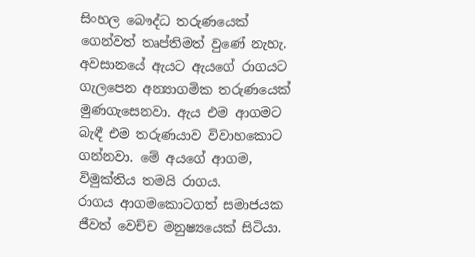සිංහල බෞද්ධ තරුණයෙක්‌ ගෙන්වත් තෘප්තිමත් වුණේ නැහැ. අවසානයේ ඇයට ඇයගේ රාගයට ගැලපෙන අන්‍යාගමික තරුණයෙක්‌ මුණගැසෙනවා. ඇය එම ආගමට බැඳී එම තරුණයාව විවාහකොට ගන්නවා. මේ අයගේ ආගම, විමුක්‌තිය තමයි රාගය.
රාගය ආගමකොටගත් සමාජයක ජීවත් වෙච්ච මනුෂ්‍යයෙක්‌ සිටියා.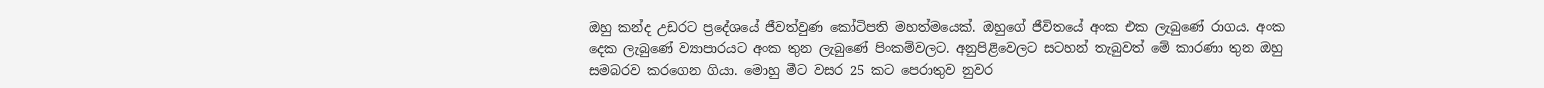ඔහු කන්ද උඩරට ප්‍රදේශයේ ජීවත්වුණ කෝටිපති මහත්මයෙක්‌. ඔහුගේ ජීවිතයේ අංක එක ලැබුණේ රාගය. අංක දෙක ලැබුණේ ව්‍යාපාරයට අංක තුන ලැබුණේ පිංකම්වලට. අනුපිළිවෙලට සටහන් තැබුවත් මේ කාරණා තුන ඔහු සමබරව කරගෙන ගියා. මොහු මීට වසර 25 කට පෙරාතුව නුවර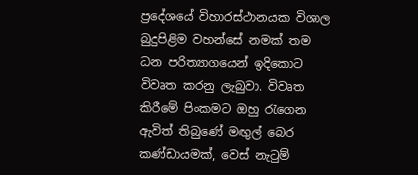ප්‍රදේශයේ විහාරස්‌ථානයක විශාල බුදුපිළිම වහන්සේ නමක්‌ තම ධන පරිත්‍යාගයෙන් ඉදිකොට විවෘත කරනු ලැබුවා. විවෘත කිරීමේ පිංකමට ඔහු රැගෙන ඇවිත් තිබුණේ මඟුල් බෙර කණ්‌ඩායමක්‌, වෙස්‌ නැටුම්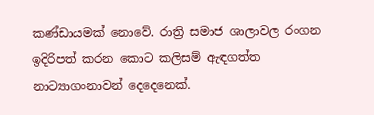කණ්‌ඩායමක්‌ නොවේ. රාත්‍රි සමාජ ශාලාවල රංගන ඉදිරිපත් කරන කොට කලිසම් ඇඳගත්ත නාට්‍යාගංනාවන් දෙදෙනෙක්‌.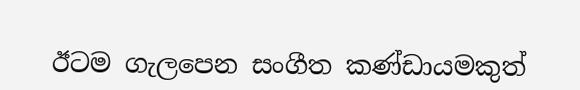ඊටම ගැලපෙන සංගීත කණ්‌ඩායමකුත්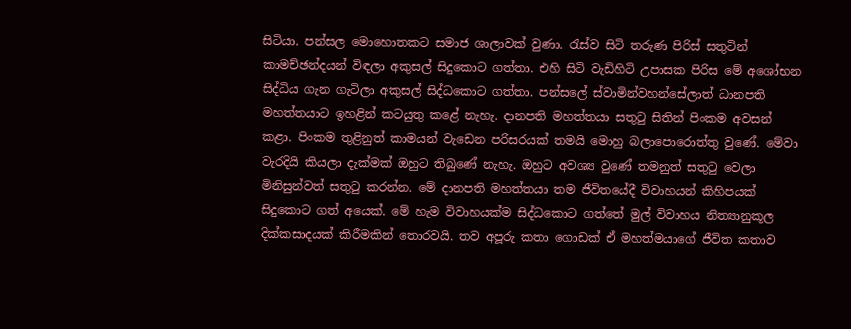සිටියා. පන්සල මොහොතකට සමාජ ශාලාවක්‌ වුණා. රැස්‌ව සිටි තරුණ පිරිස්‌ සතුටින් කාමච්ඡන්දයන් විඳලා අකුසල් සිදුකොට ගත්තා. එහි සිටි වැඩිහිටි උපාසක පිරිස මේ අශෝභන සිද්ධිය ගැන ගැටිලා අකුසල් සිද්ධකොට ගත්තා. පන්සලේ ස්‌වාමින්වහන්සේලාත් ධානපති මහත්තයාට ඉහළින් කටයුතු කළේ නැහැ. දානපති මහත්තයා සතුටු සිතින් පිංකම අවසන් කළා. පිංකම තුළිනුත් කාමයන් වැඩෙන පරිසරයක්‌ තමයි මොහු බලාපොරොත්තු වුණේ. මේවා වැරදියි කියලා දැක්‌මක්‌ ඔහුට තිබුණේ නැහැ. ඔහුට අවශ්‍ය වුණේ තමනුත් සතුටු වෙලා මිනිසුන්වත් සතුටු කරන්න. මේ දානපති මහත්තයා තම ජීවිතයේදී විවාහයන් කිහිපයක්‌ සිදුකොට ගත් අයෙක්‌. මේ හැම විවාහයක්‌ම සිද්ධකොට ගත්තේ මුල් විවාහය නිත්‍යානුකූල දික්‌කසාදයක්‌ කිරීමකින් තොරවයි. තව අපූරු කතා ගොඩක්‌ ඒ මහත්මයාගේ ජීවිත කතාව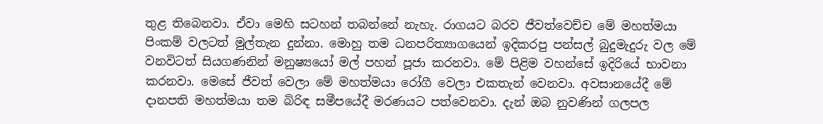තුළ තිබෙනවා. ඒවා මෙහි සටහන් තබන්නේ නැහැ. රාගයට බරව ජීවත්වෙච්ච මේ මහත්මයා පිංකම් වලටත් මුල්තැන දුන්නා. මොහු තම ධනපරිත්‍යාගයෙන් ඉදිකරපු පන්සල් බුදුමැදුරු වල මේ වනවිටත් සියගණනින් මනුෂ්‍යයෝ මල් පහන් පූජා කරනවා. මේ පිළිම වහන්සේ ඉදිරියේ භාවනා කරනවා. මෙසේ ජීවත් වෙලා මේ මහත්මයා රෝගී වෙලා එකතැන් වෙනවා. අවසානයේදී මේ දානපති මහත්මයා තම බිරිඳ සමීපයේදී මරණයට පත්වෙනවා. දැන් ඔබ නුවණින් ගලපල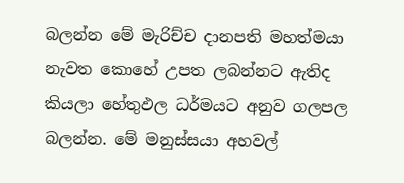බලන්න මේ මැරිච්ච දානපති මහත්මයා නැවත කොහේ උපත ලබන්නට ඇතිද කියලා හේතුඵල ධර්මයට අනුව ගලපල බලන්න. මේ මනුස්‌සයා අහවල්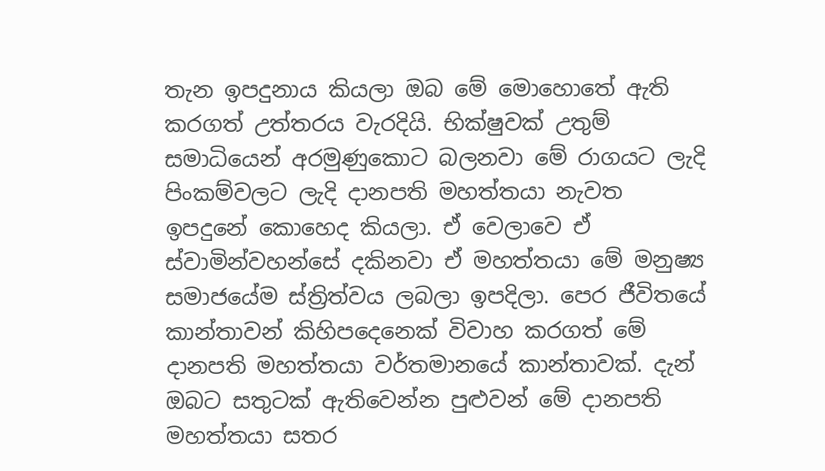තැන ඉපදුනාය කියලා ඔබ මේ මොහොතේ ඇති කරගත් උත්තරය වැරදියි. භික්‌ෂුවක්‌ උතුම් සමාධියෙන් අරමුණුකොට බලනවා මේ රාගයට ලැදි පිංකම්වලට ලැදි දානපති මහත්තයා නැවත ඉපදුනේ කොහෙද කියලා. ඒ වෙලාවෙ ඒ ස්‌වාමින්වහන්සේ දකිනවා ඒ මහත්තයා මේ මනුෂ්‍ය සමාජයේම ස්‌ත්‍රිත්වය ලබලා ඉපදිලා. පෙර ජීවිතයේ කාන්තාවන් කිහිපදෙනෙක්‌ විවාහ කරගත් මේ දානපති මහත්තයා වර්තමානයේ කාන්තාවක්‌. දැන් ඔබට සතුටක්‌ ඇතිවෙන්න පුළුවන් මේ දානපති මහත්තයා සතර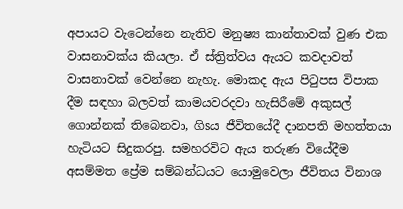අපායට වැටෙන්නෙ නැතිව මනුෂ්‍ය කාන්තාවක්‌ වුණ එක වාසනාවක්‌ය කියලා. ඒ ස්‌ත්‍රිත්වය ඇයට කවදාවත් වාසනාවක්‌ වෙන්නෙ නැහැ. මොකද ඇය පිටුපස විපාක දීම සඳහා බලවත් කාමයවරදවා හැසිරීමේ අකුසල් ගොන්නක්‌ තිබෙනවා, ගිsය ජීවිතයේදී දානපති මහත්තයා හැටියට සිදුකරපු. සමහරවිට ඇය තරුණ වියේදීම අසම්මත ප්‍රේම සම්බන්ධයට යොමුවෙලා ජීවිතය විනාශ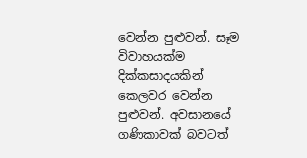වෙන්න පුළුවන්. සෑම විවාහයක්‌ම දික්‌කසාදයකින් කෙලවර වෙන්න පුළුවන්. අවසානයේ ගණිකාවක්‌ බවටත්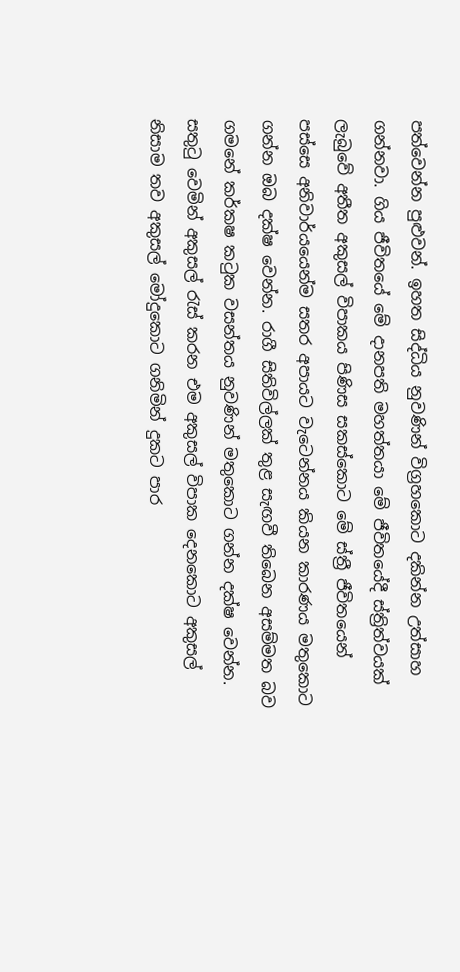පත්වෙන්න පුළුවන්. ඉහත සිද්ධිය නුවණින් විග්‍රහකොට දකින්න උත්සාහ ගන්නවා. ගිය ජීවිතයේ මේ දානපති මහත්තයා මේ ජීවිතයේදී ස්‌ත්‍රිත්වයක්‌ ලැබුවේ අතීත අකුසල් විපාකය පිණිස සකස්‌කොට මේ ස්‌ත්‍රී ජීවිතයෙන් පස්‌සෙ අනිවාර්යයෙන්ම සතර අපායට වැටෙන්නය කියන කාරණය මතුකොට ගන්න ඔබ දක්‌ෂ වෙන්න. රාගී සිතිවිල්ලක්‌ තුළ සැඟවී තිබෙන අසම්මත බව ගමනේ කර්කෂ කටුක වසන්තය නුවණින් මතුකොට ගන්න දක්‌ෂ වෙන්න. සතුටු වෙමින් අකුසල් රැස්‌ කරන එම අකුසල් විපාක දෙනකොට අකුසල් නිසාම තව අකුසල් මෝදුකොට ගනිමින් දුකට පාර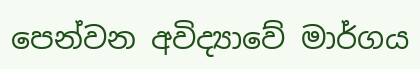පෙන්වන අවිද්‍යාවේ මාර්ගය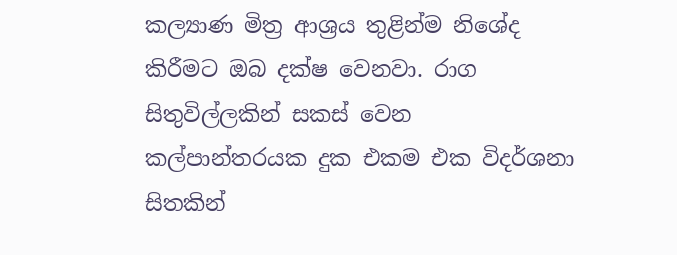කල්‍යාණ මිත්‍ර ආශ්‍රය තුළින්ම නිශේද කිරීමට ඔබ දක්‌ෂ වෙනවා. රාග සිතුවිල්ලකින් සකස්‌ වෙන කල්පාන්තරයක දුක එකම එක විදර්ශනා සිතකින්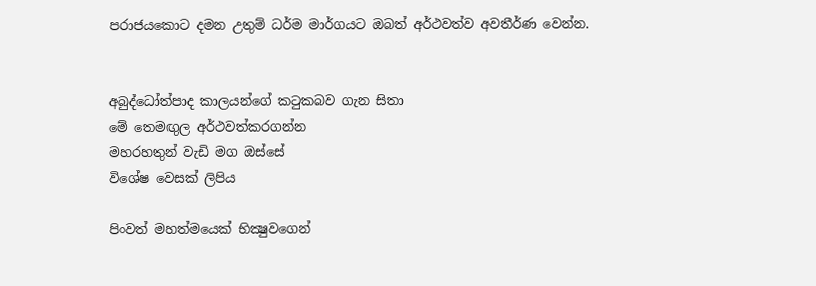පරාජයකොට දමන උතුම් ධර්ම මාර්ගයට ඔබත් අර්ථවත්ව අවතීර්ණ වෙන්න.


අබුද්ධෝත්පාද කාලයන්ගේ කටුකබව ගැන සිතා
මේ තෙමඟුල අර්ථවත්කරගන්න
මහරහතුන් වැඩි මග ඔස්‌සේ
විශේෂ වෙසක්‌ ලිපිය

පිංවත් මහත්මයෙක්‌ භික්‍ෂුවගෙන්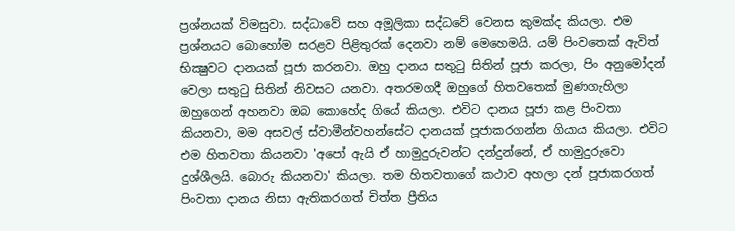ප්‍රශ්නයක්‌ විමසුවා. සද්ධාවේ සහ අමූලිකා සද්ධවේ වෙනස කුමක්‌ද කියලා. එම ප්‍රශ්නයට බොහෝම සරළව පිළිතුරක්‌ දෙනවා නම් මෙහෙමයි. යම් පිංවතෙක්‌ ඇවිත් භික්‍ෂුවට දානයක්‌ පූජා කරනවා. ඔහු දානය සතුටු සිතින් පූජා කරලා, පිං අනුමෝදන් වෙලා සතුටු සිතින් නිවසට යනවා. අතරමගදී ඔහුගේ හිතවතෙක්‌ මුණගැහිලා ඔහුගෙන් අහනවා ඔබ කොහේද ගියේ කියලා. එවිට දානය පූජා කළ පිංවතා කියනවා, මම අසවල් ස්‌වාමීන්වහන්සේට දානයක්‌ පූජාකරගන්න ගියාය කියලා. එවිට එම හිතවතා කියනවා 'අපෝ ඇයි ඒ හාමුදුරුවන්ට දන්දුන්නේ, ඒ හාමුදුරුවො දුශ්ශීලයි. බොරු කියනවා' කියලා. තම හිතවතාගේ කථාව අහලා දන් පූජාකරගත් පිංවතා දානය නිසා ඇතිකරගත් චිත්ත ප්‍රීතිය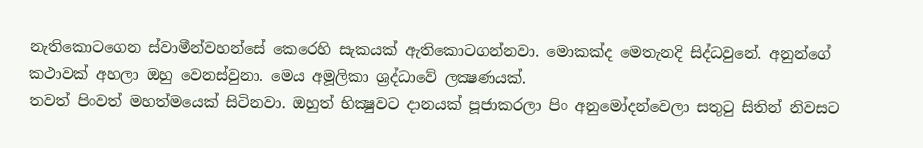නැතිකොටගෙන ස්‌වාමීන්වහන්සේ කෙරෙහි සැකයක්‌ ඇතිකොටගන්නවා. මොකක්‌ද මෙතැනදි සිද්ධවුනේ. අනුන්ගේ කථාවක්‌ අහලා ඔහු වෙනස්‌වුනා. මෙය අමූලිකා ශ්‍රද්ධාවේ ලක්‍ෂණයක්‌.
තවත් පිංවත් මහත්මයෙක්‌ සිටිනවා. ඔහුත් භික්‍ෂුවට දානයක්‌ පූජාකරලා පිං අනුමෝදන්වෙලා සතුටු සිතින් නිවසට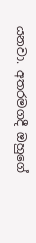යනවා. අතරමගදී ඔහුගේ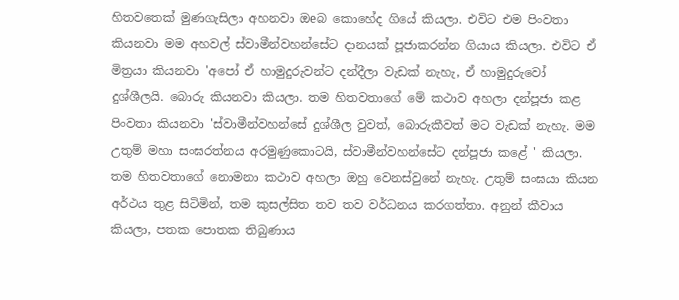හිතවතෙක්‌ මුණගැසිලා අහනවා ඔeබ කොහේද ගියේ කියලා. එවිට එම පිංවතා කියනවා මම අහවල් ස්‌වාමීන්වහන්සේට දානයක්‌ පූජාකරන්න ගියාය කියලා. එවිට ඒ මිත්‍රයා කියනවා 'අපෝ ඒ හාමුදුරුවන්ට දන්දීලා වැඩක්‌ නැහැ, ඒ හාමුදුරුවෝ දුශ්ශීලයි. බොරු කියනවා කියලා. තම හිතවතාගේ මේ කථාව අහලා දන්පූජා කළ පිංවතා කියනවා 'ස්‌වාමීන්වහන්සේ දුශ්ශීල වුවත්, බොරුකීවත් මට වැඩක්‌ නැහැ. මම උතුම් මහා සංඝරත්නය අරමුණුකොටයි, ස්‌වාමීන්වහන්සේට දන්පූජා කළේ ' කියලා. තම හිතවතාගේ නොමනා කථාව අහලා ඔහු වෙනස්‌වුනේ නැහැ. උතුම් සංඝයා කියන අර්ථය තුළ සිටිමින්, තම කුසල්සිත තව තව වර්ධනය කරගත්තා. අනුන් කීවාය කියලා, පතක පොතක තිබුණාය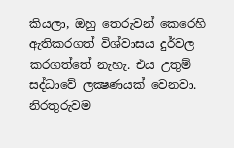කියලා, ඔහු තෙරුවන් කෙරෙහි ඇතිකරගත් විශ්වාසය දුර්වල කරගත්තේ නැහැ. එය උතුම් සද්ධාවේ ලක්‍ෂණයක්‌ වෙනවා. නිරතුරුවම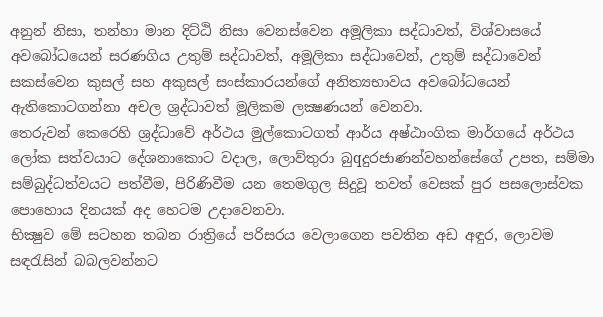අනුන් නිසා, තන්හා මාන දිට්‌ඨි නිසා වෙනස්‌වෙන අමූලිකා සද්ධාවත්, විශ්වාසයේ අවබෝධයෙන් සරණගිය උතුම් සද්ධාවත්, අමූලිකා සද්ධාවෙන්, උතුම් සද්ධාවෙන් සකස්‌වෙන කුසල් සහ අකුසල් සංස්‌කාරයන්ගේ අනිත්‍යභාවය අවබෝධයෙන් ඇතිකොටගන්නා අචල ශ්‍රද්ධාවත් මූලිකම ලක්‍ෂණයන් වෙනවා.
තෙරුවන් කෙරෙහි ශ්‍රද්ධාවේ අර්ථය මුල්කොටගත් ආර්ය අෂ්ඨාංගික මාර්ගයේ අර්ථය ලෝක සත්වයාට දේශනාකොට වදාල, ලොව්තුරා බුqදුරජාණන්වහන්සේගේ උපත, සම්මා සම්බුද්ධත්වයට පත්වීම, පිරිණිවීම යන තෙමගුල සිදුවූ තවත් වෙසක්‌ පුර පසලොස්‌වක පොහොය දිනයක්‌ අද හෙටම උදාවෙනවා.
භික්‍ෂුව මේ සටහන තබන රාත්‍රියේ පරිසරය වෙලාගෙන පවතින අඩ අඳුර, ලොවම සඳරැසින් බබලවන්නට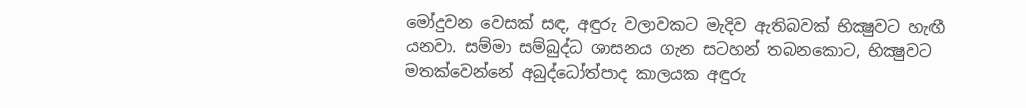මෝදුවන වෙසක්‌ සඳ, අඳුරු වලාවකට මැදිව ඇතිබවක්‌ භික්‍ෂුවට හැඟී යනවා. සම්මා සම්බුද්ධ ශාසනය ගැන සටහන් තබනකොට, භික්‍ෂුවට මතක්‌වෙන්නේ අබුද්ධෝත්පාද කාලයක අඳුරු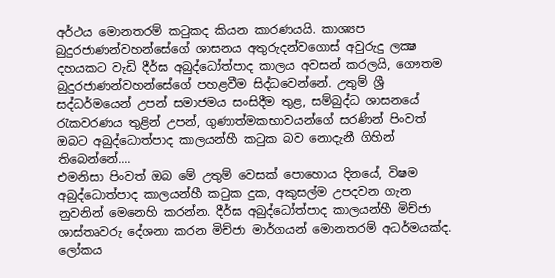අර්ථය මොනතරම් කටුකද කියන කාරණයයි. කාශ්‍යප බුදුරජාණන්වහන්සේගේ ශාසනය අතුරුදන්වගොස්‌ අවුරුදු ලක්‍ෂ දහයකට වැඩි දීර්ඝ අබුද්ධෝත්පාද කාලය අවසන් කරලයි, ගෞතම බුදුරජාණන්වහන්සේගේ පහළවීම සිද්ධවෙන්නේ. උතුම් ශ්‍රී සද්ධර්මයෙන් උපන් සමාජමය සංසිදීම තුළ, සම්බුද්ධ ශාසනයේ රැකවරණය තුළින් උපන්, ගුණාත්මකභාවයන්ගේ සරණින් පිංවත් ඔබට අබුද්ධොත්පාද කාලයන්හී කටුක බව නොදැනී ගිහින් තිබෙන්නේ....
එමනිසා පිංවත් ඔබ මේ උතුම් වෙසක්‌ පොහොය දිනයේ, විෂම අබුද්ධොත්පාද කාලයන්හී කටුක දුක, අකුසල්ම උපදවන ගැන නුවනින් මෙනෙහි කරන්න. දීර්ඝ අබුද්ධෝත්පාද කාලයන්හී මිච්ජා ශාස්‌තෘවරු දේශනා කරන මිච්ජා මාර්ගයන් මොනතරම් අධර්මයක්‌ද. ලෝකය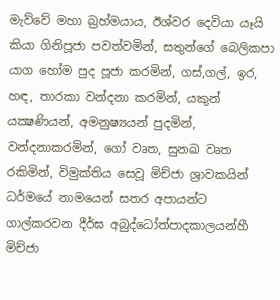මැව්වේ මහා බ්‍රහ්මයාය, ඊශ්වර දෙවියා යෑයි කියා ගිනිපූජා පවත්වමින්, සතුන්ගේ බෙලිකපා යාග හෝම පුද පූජා කරමින්, ගස්‌,ගල්, ඉර, හඳ, තාරකා වන්දනා කරමින්, යකුන් යක්‍ෂණියන්, අමනුෂ්‍යයන් පුදමින්, වන්දනාකරමින්, ගෝ වෘත, සුනඛ වෘත රකිමින්, විමුක්‌තිය සෙවූ මිච්ජා ශ්‍රාවකයින් ධර්මයේ නාමයෙන් සතර අපායන්ට ගාල්කරවන දීර්ඝ අබුද්ධෝත්පාදකාලයන්හී මිච්ජා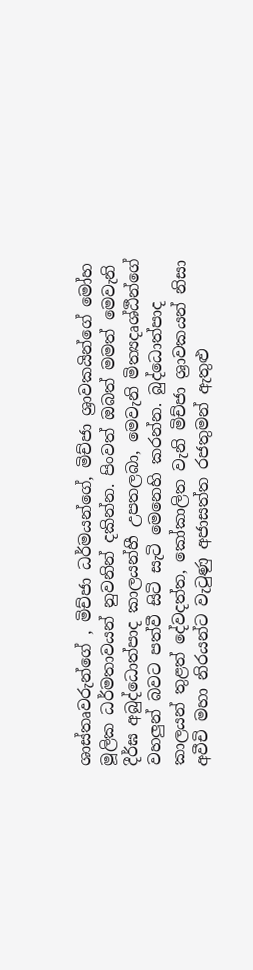ශාස්‌තෘවරුන්ගේ , මිච්ජා ධර්මයන්ගේ, මිච්ජා ශ්‍රාවකයින්ගේ මෝහ මූලික ධර්මතාවයන් නුවනින් දකින්න. පිංවත් ඔබත් මමත් මෙවැනි දීර්ඝ අබුද්ධොත්පාද කාලයන්හී උපතලබා, මෙවැනි මිත්‍යදෘශ්ඨීන්ගේ වහලුන් බවට පත්වී සිටි සැටි මෙනෙහි කරන්න. බුද්ධොත්පාද කාලයන් තුළත් දේවදත්ත, කෝකාලිත වැනි මිච්ජා ශ්‍රාවකයන් නිසා අවීචි මහා නිරයන්ට වැටුණු අජාසත්ත රජතුමන් ඇතුළු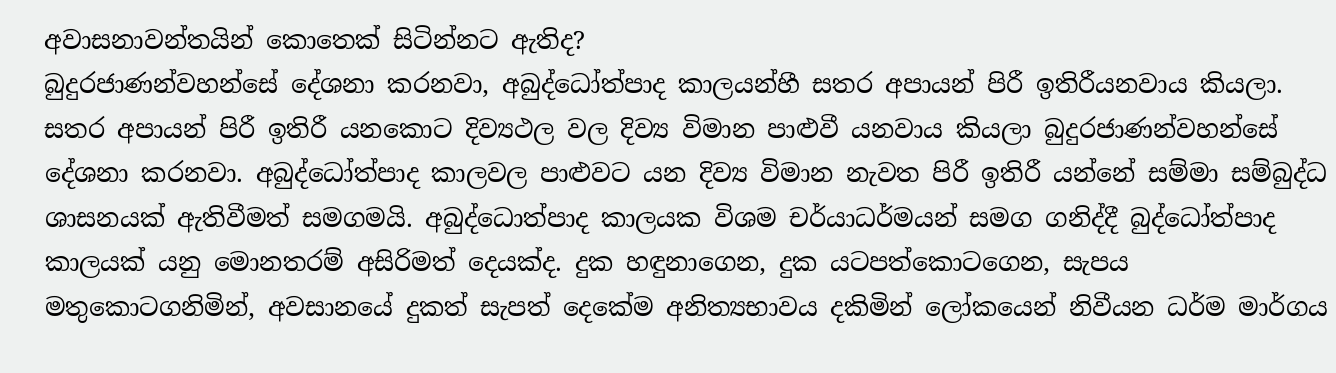අවාසනාවන්තයින් කොතෙක්‌ සිටින්නට ඇතිද?
බුදුරජාණන්වහන්සේ දේශනා කරනවා, අබුද්ධෝත්පාද කාලයන්හී සතර අපායන් පිරී ඉතිරීයනවාය කියලා. සතර අපායන් පිරී ඉතිරී යනකොට දිව්‍යථල වල දිව්‍ය විමාන පාළුවී යනවාය කියලා බුදුරජාණන්වහන්සේ දේශනා කරනවා. අබුද්ධෝත්පාද කාලවල පාළුවට යන දිව්‍ය විමාන නැවත පිරී ඉතිරී යන්නේ සම්මා සම්බුද්ධ ශාසනයක්‌ ඇතිවීමත් සමගමයි. අබුද්ධොත්පාද කාලයක විශම චර්යාධර්මයන් සමග ගනිද්දී බුද්ධෝත්පාද කාලයක්‌ යනු මොනතරම් අසිරිමත් දෙයක්‌ද. දුක හඳුනාගෙන, දුක යටපත්කොටගෙන, සැපය මතුකොටගනිමින්, අවසානයේ දුකත් සැපත් දෙකේම අනිත්‍යභාවය දකිමින් ලෝකයෙන් නිවීයන ධර්ම මාර්ගය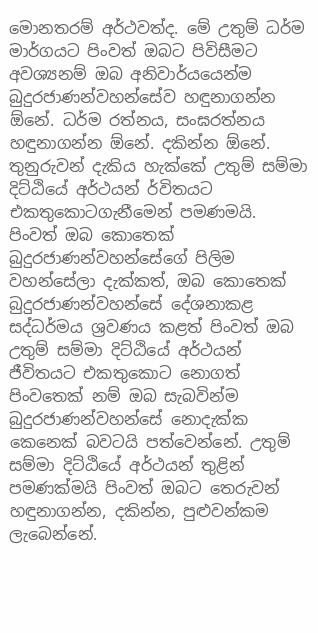මොනතරම් අර්ථවත්ද. මේ උතුම් ධර්ම මාර්ගයට පිංවත් ඔබට පිවිසීමට අවශ්‍යනම් ඔබ අනිවාර්යයෙන්ම බුදුරජාණන්වහන්සේව හඳුනාගන්න ඕනේ. ධර්ම රත්නය, සංඝරත්නය හඳුනාගන්න ඕනේ. දකින්න ඕනේ. තුනුරුවන් දැකිය හැක්‌කේ උතුම් සම්මා දිට්‌ඨියේ අර්ථයන් ර්විතයට එකතුකොටගැනීමෙන් පමණමයි. පිංවත් ඔබ කොතෙක්‌ බුදුරජාණන්වහන්සේගේ පිලිම වහන්සේලා දැක්‌කත්, ඔබ කොතෙක්‌ බුදුරජාණන්වහන්සේ දේශනාකළ සද්ධර්මය ශ්‍රවණය කළත් පිංවත් ඔබ උතුම් සම්මා දිට්‌ඨියේ අර්ථයන් ජීවිතයට එකතුකොට නොගත් පිංවතෙක්‌ නම් ඔබ සැබවින්ම බුදුරජාණන්වහන්සේ නොදැක්‌ක කෙනෙක්‌ බවටයි පත්වෙන්නේ. උතුම් සම්මා දිට්‌ඨියේ අර්ථයන් තුළින් පමණක්‌මයි පිංවත් ඔබට තෙරුවන් හඳුනාගන්න, දකින්න, පුළුවන්කම ලැබෙන්නේ.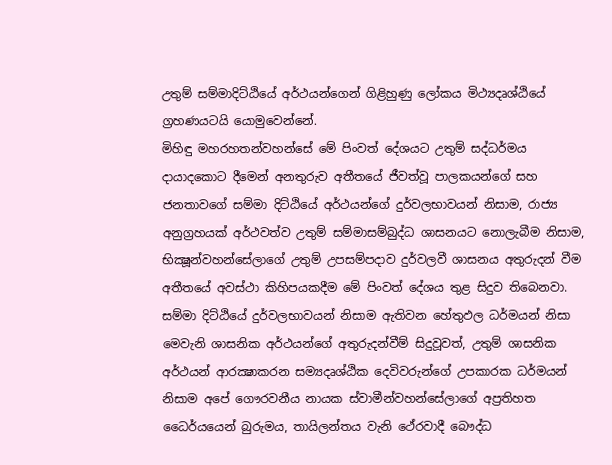උතුම් සම්මාදිට්‌ඨියේ අර්ථයන්ගෙන් ගිළිහුණු ලෝකය මිථ්‍යදෘශ්ඨියේ ග්‍රහණයටයි යොමුවෙන්නේ.
මිහිඳු මහරහතන්වහන්සේ මේ පිංවත් දේශයට උතුම් සද්ධර්මය දායාදකොට දීමෙන් අනතුරුව අතීතයේ ජීවත්වූ පාලකයන්ගේ සහ ජනතාවගේ සම්මා දිට්‌ඨියේ අර්ථයන්ගේ දුර්වලභාවයන් නිසාම, රාජ්‍ය අනුග්‍රහයක්‌ අර්ථවත්ව උතුම් සම්මාසම්බුද්ධ ශාසනයට නොලැබීම නිසාම, භික්‍ෂූන්වහන්සේලාගේ උතුම් උපසම්පදාව දුර්වලවී ශාසනය අතුරුදන් වීම අතීතයේ අවස්‌ථා කිහිපයකදීම මේ පිංවත් දේශය තුළ සිදුව තිබෙනවා. සම්මා දිට්‌ඨියේ දුර්වලභාවයන් නිසාම ඇතිවන හේතුඵල ධර්මයන් නිසා මෙවැනි ශාසනික අර්ථයන්ගේ අතුරුදන්වීම් සිදුවූවත්, උතුම් ශාසනික අර්ථයන් ආරක්‍ෂාකරන සම්‍යදෘශ්ඨික දෙවිවරුන්ගේ උපකාරක ධර්මයන් නිසාම අපේ ගෞරවනීය නායක ස්‌වාමීන්වහන්සේලාගේ අප්‍රතිහත ධෛර්යයෙන් බුරුමය, තායිලන්තය වැනි ථේරවාදී බෞද්ධ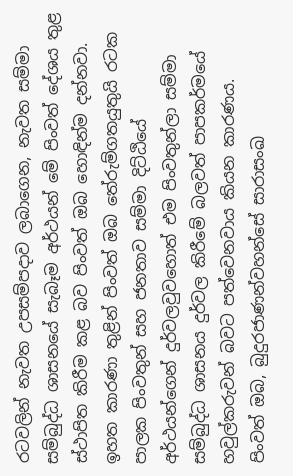රටවලින් නැවත උපසම්පදාව ලබාගෙන, නැවත සම්මා සම්බුද්ධ ශාසනයේ සැබෑම අර්ථයන් මේ පිංවත් දේශය තුළ ස්‌ථාපිත කිරීම කළ බව පිංවත් ඔබ හොඳින්ම දන්නවා. ඉහත කාරණා තුළින් පිංවත් ඔබ තේරුම්ගතයුතුයි රටක පාලක පිංවතුන් සහ ජනතාව සම්මා දිට්‌ඨියේ අර්ථයන්ගෙන් දුර්වලවුවහොත් එම පිංවතුන්ලා සම්මා සම්බුද්ධ ශාසනය දුර්වල කිරීමේ බලවත් පාපකර්මයේ හවුල්කරුවන් බවට පත්වෙනවාය කියන කාරණය.
පිංවත් ඔබ, බුදුරජාණන්වහන්සේ සාරාසංඛ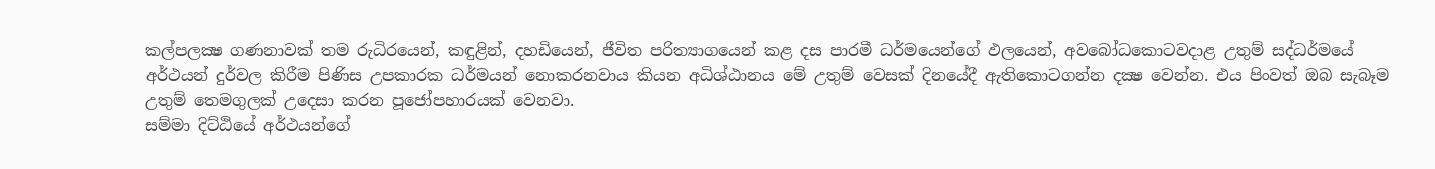කල්පලක්‍ෂ ගණනාවක්‌ තම රුධිරයෙන්, කඳුළින්, දහඩියෙන්, ජීවිත පරිත්‍යාගයෙන් කළ දස පාරමී ධර්මයෙන්ගේ ඵලයෙන්, අවබෝධකොටවදාළ උතුම් සද්ධර්මයේ අර්ථයන් දුර්වල කිරීම පිණිස උපකාරක ධර්මයන් නොකරනවාය කියන අධිශ්ඨානය මේ උතුම් වෙසක්‌ දිනයේදී ඇතිකොටගන්න දක්‍ෂ වෙන්න. එය පිංවත් ඔබ සැබෑම උතුම් තෙමගුලක්‌ උදෙසා කරන පූජෝපහාරයක්‌ වෙනවා.
සම්මා දිට්‌ඨියේ අර්ථයන්ගේ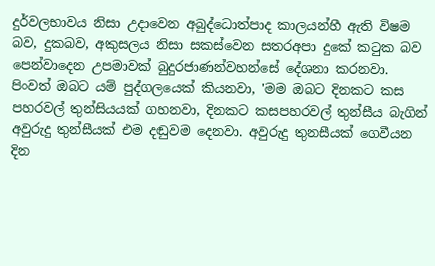දුර්වලභාවය නිසා උදාවෙන අබුද්ධොත්පාද කාලයන්හී ඇති විෂම බව, දුකබව, අකුසලය නිසා සකස්‌වෙන සතරඅපා දුකේ කටුක බව පෙන්වාදෙන උපමාවක්‌ බුදුරජාණන්වහන්සේ දේශනා කරනවා. පිංවත් ඔබට යම් පුද්ගලයෙක්‌ කියනවා, 'මම ඔබට දිනකට කස පහරවල් තුන්සියයක්‌ ගහනවා, දිනකට කසපහරවල් තුන්සීය බැගින් අවුරුදු තුන්සීයක්‌ එම දඬුවම දෙනවා. අවුරුදු තුනසීයක්‌ ගෙවීයන දින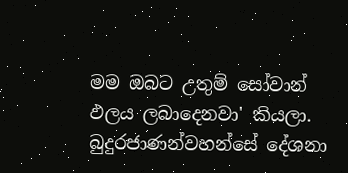මම ඔබට උතුම් සෝවාන් ඵලය ලබාදෙනවා' කියලා. බුදුරජාණන්වහන්සේ දේශනා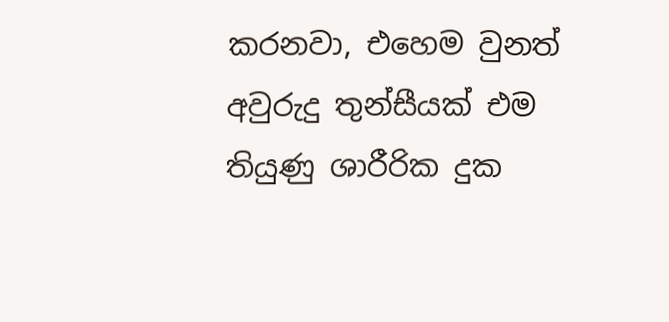කරනවා, එහෙම වුනත් අවුරුදු තුන්සීයක්‌ එම තියුණු ශාරීරික දුක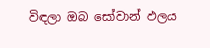විඳලා ඔබ සෝවාන් ඵලය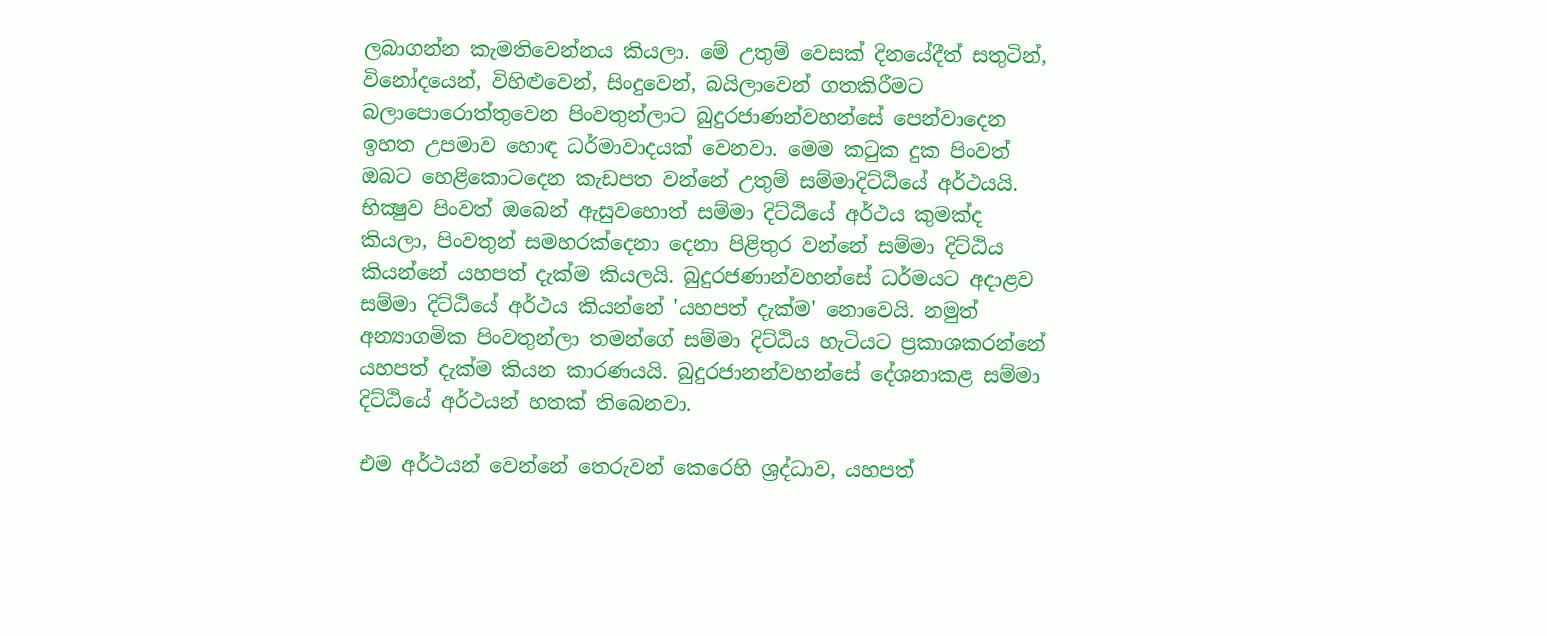ලබාගන්න කැමතිවෙන්නය කියලා. මේ උතුම් වෙසක්‌ දිනයේදීත් සතුටින්, විනෝදයෙන්, විහිළුවෙන්, සිංදුවෙන්, බයිලාවෙන් ගතකිරීමට බලාපොරොත්තුවෙන පිංවතුන්ලාට බුදුරජාණන්වහන්සේ පෙන්වාදෙන ඉහත උපමාව හොඳ ධර්මාවාදයක්‌ වෙනවා. මෙම කටුක දුක පිංවත් ඔබට හෙළිකොටදෙන කැඩපත වන්නේ උතුම් සම්මාදිට්‌ඨියේ අර්ථයයි.
භික්‍ෂුව පිංවත් ඔබෙන් ඇසුවහොත් සම්මා දිට්‌ඨියේ අර්ථය කුමක්‌ද කියලා, පිංවතුන් සමහරක්‌දෙනා දෙනා පිළිතුර වන්නේ සම්මා දිට්‌ඨිය කියන්නේ යහපත් දැක්‌ම කියලයි. බුදුරජණාන්වහන්සේ ධර්මයට අදාළව සම්මා දිට්‌ඨියේ අර්ථය කියන්නේ 'යහපත් දැක්‌ම' නොවෙයි. නමුත් අන්‍යාගමික පිංවතුන්ලා තමන්ගේ සම්මා දිට්‌ඨිය හැටියට ප්‍රකාශකරන්නේ යහපත් දැක්‌ම කියන කාරණයයි. බුදුරජානන්වහන්සේ දේශනාකළ සම්මා දිට්‌ඨියේ අර්ථයන් හතක්‌ තිබෙනවා.

එම අර්ථයන් වෙන්නේ තෙරුවන් කෙරෙහි ශ්‍රද්ධාව, යහපත්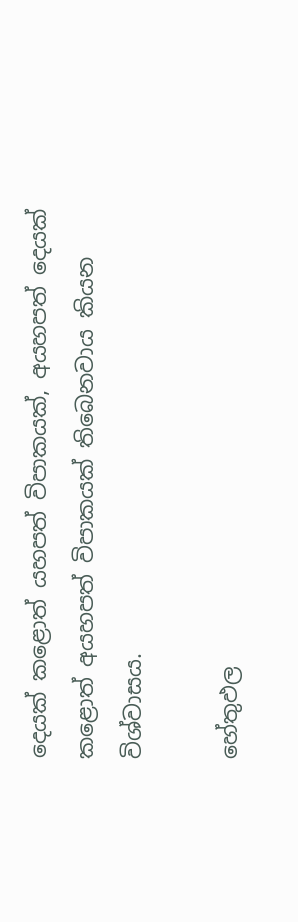දෙයක්‌ කළොත් යහපත් විපාකයක්‌, අයහපත් දෙයක්‌ කළොත් අයහපත් විපාකයක්‌ තිබෙනවාය කියන විශ්වාසය.

හේතුඵල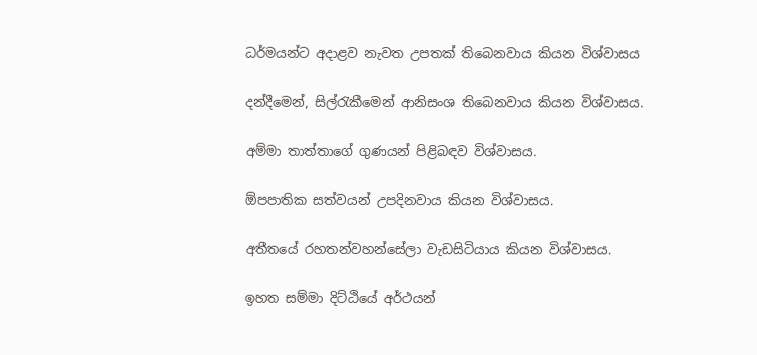ධර්මයන්ට අදාළව නැවත උපතක්‌ තිබෙනවාය කියන විශ්වාසය

දන්දීමෙන්, සිල්රැකීමෙන් ආනිසංශ තිබෙනවාය කියන විශ්වාසය.

අම්මා තාත්තාගේ ගුණයන් පිළිබඳව විශ්වාසය.

ඕපපාතික සත්වයන් උපදිනවාය කියන විශ්වාසය.

අතීතයේ රහතන්වහන්සේලා වැඩසිටියාය කියන විශ්වාසය.

ඉහත සම්මා දිට්‌ඨියේ අර්ථයන්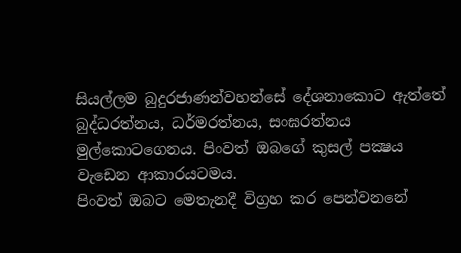සියල්ලම බුදුරජාණන්වහන්සේ දේශනාකොට ඇත්තේ බුද්ධරත්නය, ධර්මරත්නය, සංඝරත්නය මුල්කොටගෙනය. පිංවත් ඔබගේ කුසල් පක්‍ෂය වැඩෙන ආකාරයටමය.
පිංවත් ඔබට මෙතැනදී විග්‍රහ කර පෙන්වනනේ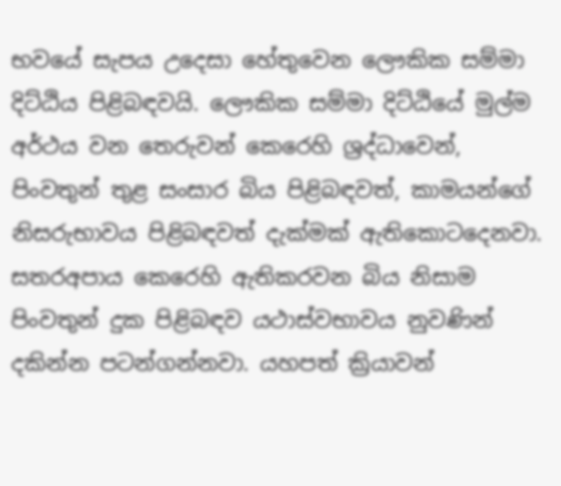භවයේ සැපය උදෙසා හේතුවෙන ලෞකික සම්මා දිට්‌ඨිය පිළිබඳවයි. ලෞකික සම්මා දිට්‌ඨියේ මුල්ම අර්ථය වන තෙරුවන් කෙරෙහි ශ්‍රද්ධාවෙන්, පිංවතුන් තුළ සංසාර බිය පිළිබඳවත්, කාමයන්ගේ නිසරුභාවය පිළිබඳවත් දැක්‌මක්‌ ඇතිකොටදෙනවා. සතරඅපාය කෙරෙහි ඇතිකරවන බිය නිසාම පිංවතුන් දුක පිළිබඳව යථාස්‌වභාවය නුවණින් දකින්න පටන්ගන්නවා. යහපත් ක්‍රියාවන්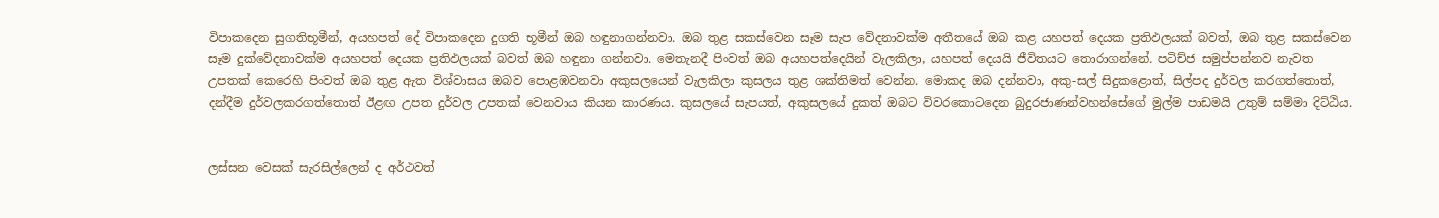විපාකදෙන සුගතිභූමීන්, අයහපත් දේ විපාකදෙන දුගති භූමීන් ඔබ හඳුනාගන්නවා. ඔබ තුළ සකස්‌වෙන සෑම සැප වේදනාවක්‌ම අතීතයේ ඔබ කළ යහපත් දෙයක ප්‍රතිඵලයක්‌ බවත්, ඔබ තුළ සකස්‌වෙන සෑම දුක්‌වේදනාවක්‌ම අයහපත් දෙයක ප්‍රතිඵලයක්‌ බවත් ඔබ හඳුනා ගන්නවා. මෙතැනදී පිංවත් ඔබ අයහපත්දෙයින් වැලකිලා, යහපත් දෙයයි ජීවිතයට තොරාගන්නේ. පටිච්ජ සමුප්පන්නව නැවත උපතක්‌ කෙරෙහි පිංවත් ඔබ තුළ ඇත විශ්වාසය ඔබව පොළඹවනවා අකුසලයෙන් වැලකිලා කුසලය තුළ ශක්‌තිමත් වෙන්න. මොකද ඔබ දන්නවා, අකු-සල් සිදුකළොත්, සිල්පද දුර්වල කරගත්තොත්, දන්දීම දුර්වලකරගත්තොත් ඊළඟ උපත දුර්වල උපතක්‌ වෙනවාය කියන කාරණය. කුසලයේ සැපයත්, අකුසලයේ දුකත් ඔබට විවරකොටදෙන බුදුරජාණන්වහන්සේගේ මුල්ම පාඩමයි උතුම් සම්මා දිට්‌ඨිය.


ලස්‌සන වෙසක්‌ සැරසිල්ලෙන් ද අර්ථවත්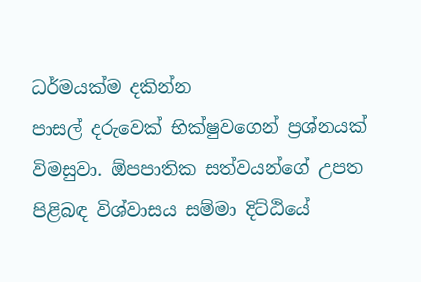ධර්මයක්‌ම දකින්න
පාසල් දරුවෙක්‌ භික්‌ෂුවගෙන් ප්‍රශ්නයක්‌ විමසුවා. ඕපපාතික සත්වයන්ගේ උපත පිළිබඳ විශ්වාසය සම්මා දිට්‌ඨියේ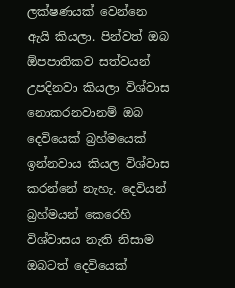ලක්‌ෂණයක්‌ වෙන්නෙ ඇයි කියලා. පින්වත් ඔබ ඕපපාතිකව සත්වයන් උපදිනවා කියලා විශ්වාස නොකරනවානම් ඔබ දෙවියෙක්‌ බ්‍රහ්මයෙක්‌ ඉන්නවාය කියල විශ්වාස කරන්නේ නැහැ. දෙවියන් බ්‍රහ්මයන් කෙරෙහි විශ්වාසය නැති නිසාම ඔබටත් දෙවියෙක්‌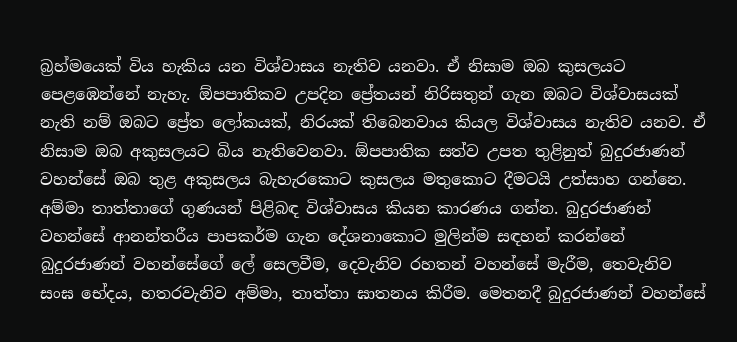බ්‍රහ්මයෙක්‌ විය හැකිය යන විශ්වාසය නැතිව යනවා. ඒ නිසාම ඔබ කුසලයට පෙළඹෙන්නේ නැහැ. ඕපපාතිකව උපදින ප්‍රේතයන් නිරිසතුන් ගැන ඔබට විශ්වාසයක්‌ නැති නම් ඔබට ප්‍රේත ලෝකයක්‌, නිරයක්‌ තිබෙනවාය කියල විශ්වාසය නැතිව යනව. ඒ නිසාම ඔබ අකුසලයට බිය නැතිවෙනවා. ඕපපාතික සත්ව උපත තුළිනුත් බුදුරජාණන් වහන්සේ ඔබ තුළ අකුසලය බැහැරකොට කුසලය මතුකොට දීමටයි උත්සාහ ගන්නෙ. අම්මා තාත්තාගේ ගුණයන් පිළිබඳ විශ්වාසය කියන කාරණය ගන්න. බුදුරජාණන් වහන්සේ ආනන්තරීය පාපකර්ම ගැන දේශනාකොට මුලින්ම සඳහන් කරන්නේ බුදුරජාණන් වහන්සේගේ ලේ සෙලවීම, දෙවැනිව රහතන් වහන්සේ මැරීම, තෙවැනිව සංඝ භේදය, හතරවැනිව අම්මා, තාත්තා ඝාතනය කිරීම. මෙතනදී බුදුරජාණන් වහන්සේ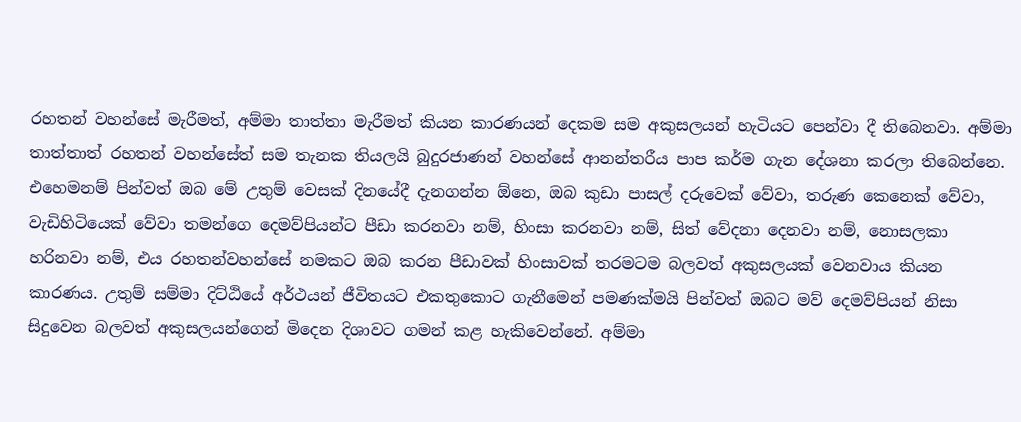රහතන් වහන්සේ මැරීමත්, අම්මා තාත්තා මැරීමත් කියන කාරණයන් දෙකම සම අකුසලයන් හැටියට පෙන්වා දී තිබෙනවා. අම්මා තාත්තාත් රහතන් වහන්සේත් සම තැනක තියලයි බුදුරජාණන් වහන්සේ ආනන්තරීය පාප කර්ම ගැන දේශනා කරලා තිබෙන්නෙ. එහෙමනම් පින්වත් ඔබ මේ උතුම් වෙසක්‌ දිනයේදී දැනගන්න ඕනෙ, ඔබ කුඩා පාසල් දරුවෙක්‌ වේවා, තරුණ කෙනෙක්‌ වේවා, වැඩිහිටියෙක්‌ වේවා තමන්ගෙ දෙමව්පියන්ට පීඩා කරනවා නම්, හිංසා කරනවා නම්, සිත් වේදනා දෙනවා නම්, නොසලකා හරිනවා නම්, එය රහතන්වහන්සේ නමකට ඔබ කරන පීඩාවක්‌ හිංසාවක්‌ තරමටම බලවත් අකුසලයක්‌ වෙනවාය කියන කාරණය. උතුම් සම්මා දිට්‌ඨියේ අර්ථයන් ජීවිතයට එකතුකොට ගැනීමෙන් පමණක්‌මයි පින්වත් ඔබට මව් දෙමව්පියන් නිසා සිදුවෙන බලවත් අකුසලයන්ගෙන් මිදෙන දිශාවට ගමන් කළ හැකිවෙන්නේ. අම්මා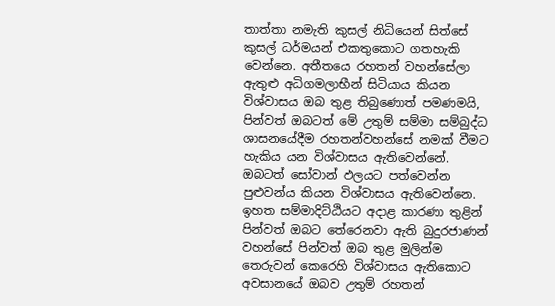තාත්තා නමැති කුසල් නිධියෙන් සිත්සේ කුසල් ධර්මයන් එකතුකොට ගතහැකි වෙන්නෙ. අතීතයෙ රහතන් වහන්සේලා ඇතුළු අධිගමලාභීන් සිටියාය කියන විශ්වාසය ඔබ තුළ තිබුණොත් පමණමයි, පින්වත් ඔබටත් මේ උතුම් සම්මා සම්බුද්ධ ශාසනයේදීම රහතන්වහන්සේ නමක්‌ වීමට හැකිය යන විශ්වාසය ඇතිවෙන්නේ. ඔබටත් සෝවාන් ඵලයට පත්වෙන්න පුළුවන්ය කියන විශ්වාසය ඇතිවෙන්නෙ. ඉහත සම්මාදිට්‌ඨියට අදාළ කාරණා තුළින් පින්වත් ඔබට තේරෙනවා ඇති බුදුරජාණන් වහන්සේ පින්වත් ඔබ තුළ මුලින්ම තෙරුවන් කෙරෙහි විශ්වාසය ඇතිකොට අවසානයේ ඔබව උතුම් රහතන්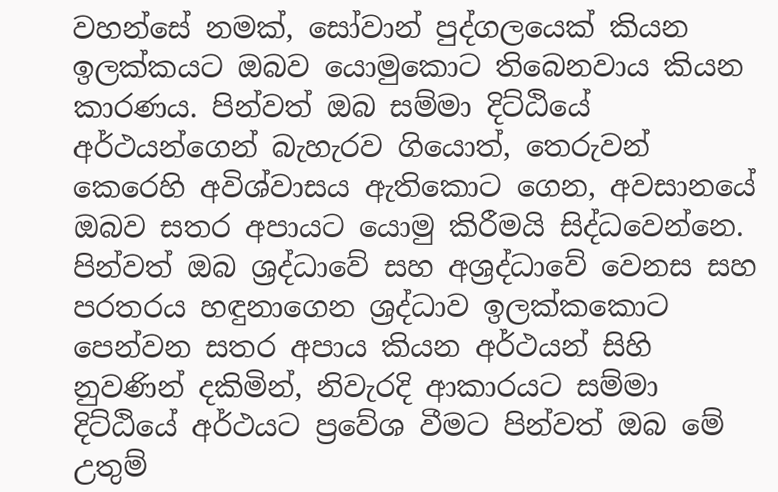වහන්සේ නමක්‌, සෝවාන් පුද්ගලයෙක්‌ කියන ඉලක්‌කයට ඔබව යොමුකොට තිබෙනවාය කියන කාරණය. පින්වත් ඔබ සම්මා දිට්‌ඨියේ අර්ථයන්ගෙන් බැහැරව ගියොත්, තෙරුවන් කෙරෙහි අවිශ්වාසය ඇතිකොට ගෙන, අවසානයේ ඔබව සතර අපායට යොමු කිරීමයි සිද්ධවෙන්නෙ. පින්වත් ඔබ ශ්‍රද්ධාවේ සහ අශ්‍රද්ධාවේ වෙනස සහ පරතරය හඳුනාගෙන ශ්‍රද්ධාව ඉලක්‌කකොට පෙන්වන සතර අපාය කියන අර්ථයන් සිහි නුවණින් දකිමින්, නිවැරදි ආකාරයට සම්මා දිට්‌ඨියේ අර්ථයට ප්‍රවේශ වීමට පින්වත් ඔබ මේ උතුම්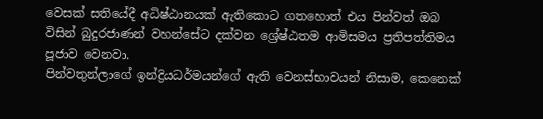වෙසක්‌ සතියේදී අධිෂ්ඨානයක්‌ ඇතිකොට ගතහොත් එය පින්වත් ඔබ විසින් බුදුරජාණන් වහන්සේට දක්‌වන ශ්‍රේෂ්ඨතම ආමිසමය ප්‍රතිපත්තිමය පූජාව වෙනවා.
පින්වතුන්ලාගේ ඉන්ද්‍රියධර්මයන්ගේ ඇති වෙනස්‌භාවයන් නිසාම, කෙනෙක්‌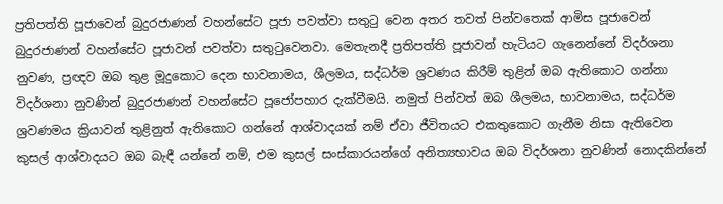ප්‍රතිපත්ති පූජාවෙන් බුදුරජාණන් වහන්සේට පූජා පවත්වා සතුටු වෙන අතර තවත් පින්වතෙක්‌ ආමිස පූජාවෙන් බුදුරජාණන් වහන්සේට පූජාවන් පවත්වා සතුටුවෙනවා. මෙතැනදී ප්‍රතිපත්ති පූජාවන් හැටියට ගැනෙන්නේ විදර්ශනා නුවණ, ප්‍රඥව ඔබ තුළ මූදුකොට දෙන භාවනාමය, ශීලමය, සද්ධර්ම ශ්‍රවණය කිරීම් තුළින් ඔබ ඇතිකොට ගන්නා විදර්ශනා නුවණින් බුදුරජාණන් වහන්සේට පූජෝපහාර දැක්‌වීමයි. නමුත් පින්වත් ඔබ ශීලමය, භාවනාමය, සද්ධර්ම ශ්‍රවණමය ක්‍රියාවන් තුළිනුත් ඇතිකොට ගන්නේ ආශ්වාදයක්‌ නම් ඒවා ජීවිතයට එකතුකොට ගැනීම නිසා ඇතිවෙන කුසල් ආශ්වාදයට ඔබ බැඳී යන්නේ නම්, එම කුසල් සංස්‌කාරයන්ගේ අනිත්‍යභාවය ඔබ විදර්ශනා නුවණින් නොදකින්නේ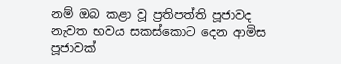නම් ඔබ කළා වූ ප්‍රතිපත්ති පූජාවද නැවත භවය සකස්‌කොට දෙන ආමිස පූජාවක්‌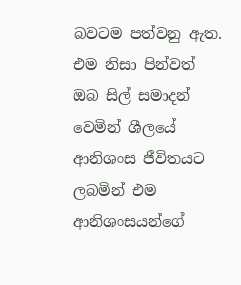බවටම පත්වනු ඇත. එම නිසා පින්වත් ඔබ සිල් සමාදන් වෙමින් ශීලයේ ආනිශංස ජීවිතයට ලබමින් එම ආනිශංසයන්ගේ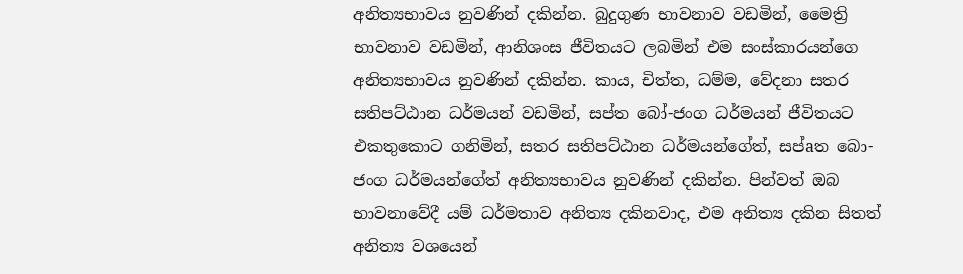අනිත්‍යභාවය නුවණින් දකින්න. බුදුගුණ භාවනාව වඩමින්, මෛත්‍රි භාවනාව වඩමින්, ආනිශංස ජීවිතයට ලබමින් එම සංස්‌කාරයන්ගෙ අනිත්‍යභාවය නුවණින් දකින්න. කාය, චිත්ත, ධම්ම, වේදනා සතර සතිපට්‌ඨාන ධර්මයන් වඩමින්, සප්ත බෝ-ජංග ධර්මයන් ජීවිතයට එකතුකොට ගනිමින්, සතර සතිපට්‌ඨාන ධර්මයන්ගේත්, සප්aත බො-ජංග ධර්මයන්ගේත් අනිත්‍යභාවය නුවණින් දකින්න. පින්වත් ඔබ භාවනාවේදී යම් ධර්මතාව අනිත්‍ය දකිනවාද, එම අනිත්‍ය දකින සිතත් අනිත්‍ය වශයෙන්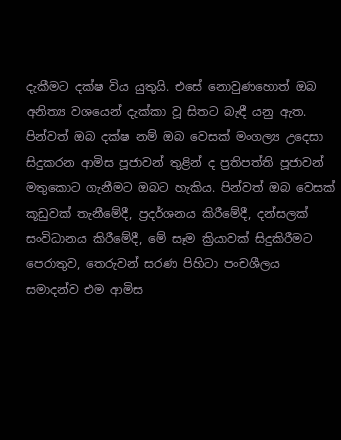දැකීමට දක්‌ෂ විය යුතුයි. එසේ නොවුණහොත් ඔබ අනිත්‍ය වශයෙන් දැක්‌කා වූ සිතට බැඳී යනු ඇත.
පින්වත් ඔබ දක්‌ෂ නම් ඔබ වෙසක්‌ මංගල්‍ය උදෙසා සිදුකරන ආමිස පූජාවන් තුළින් ද ප්‍රතිපත්ති පූජාවන් මතුකොට ගැනීමට ඔබට හැකිය. පින්වත් ඔබ වෙසක්‌ කූඩුවක්‌ තැනීමේදී, ප්‍රදර්ශනය කිරීමේදී, දන්සලක්‌ සංවිධානය කිරීමේදී, මේ සෑම ක්‍රියාවක්‌ සිදුකිරීමට පෙරාතුව, තෙරුවන් සරණ පිහිටා පංචශීලය සමාදන්ව එම ආමිස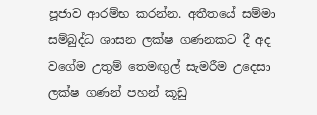පූජාව ආරම්භ කරන්න. අතීතයේ සම්මා සම්බුද්ධ ශාසන ලක්‌ෂ ගණනකට දී අද වගේම උතුම් තෙමඟුල් සැමරීම උදෙසා ලක්‌ෂ ගණන් පහන් කූඩු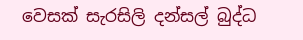වෙසක්‌ සැරසිලි දන්සල් බුද්ධ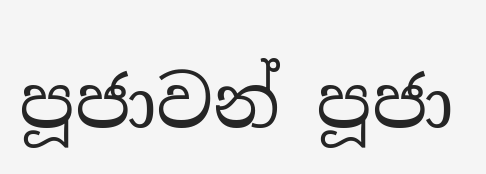පූජාවන් පූජා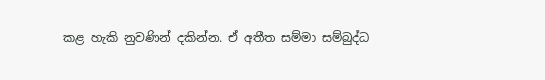කළ හැකි නුවණින් දකින්න. ඒ අතීත සම්මා සම්බුද්ධ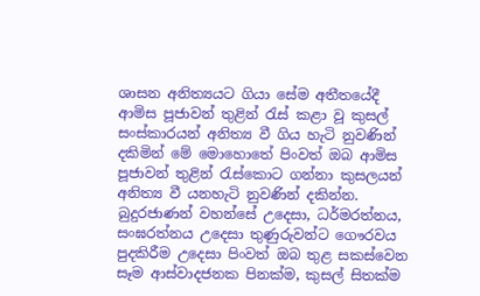ශාසන අනිත්‍යයට ගියා සේම අතීතයේදී ආමිස පූජාවන් තුළින් රැස්‌ කළා වූ කුසල් සංස්‌කාරයන් අනිත්‍ය වී ගිය හැටි නුවණින් දකිමින් මේ මොහොතේ පිංවත් ඔබ ආමිස පූජාවන් තුළින් රැස්‌කොට ගන්නා කුසලයන් අනිත්‍ය වී යනහැටි නුවණින් දකින්න. බුදුරජාණන් වහන්සේ උදෙසා, ධර්මරත්නය, සංඝරත්නය උදෙසා තුණුරුවන්ට ගෞරවය පුදකිරීම උදෙසා පිංවත් ඔබ තුළ සකස්‌වෙන සෑම ආස්‌වාදජනක පිනක්‌ම, කුසල් සිතක්‌ම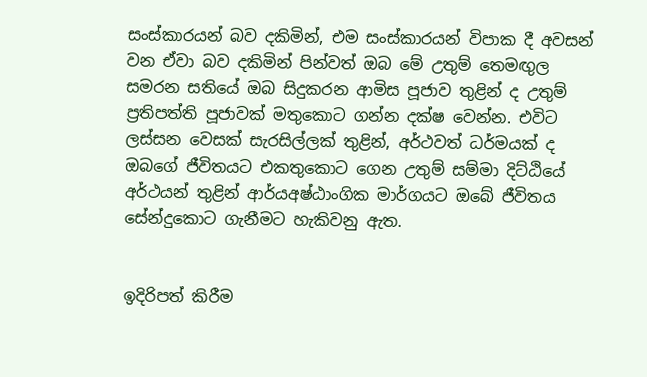සංස්‌කාරයන් බව දකිමින්, එම සංස්‌කාරයන් විපාක දී අවසන් වන ඒවා බව දකිමින් පින්වත් ඔබ මේ උතුම් තෙමඟුල සමරන සතියේ ඔබ සිදුකරන ආමිස පූජාව තුළින් ද උතුම් ප්‍රතිපත්ති පූජාවක්‌ මතුකොට ගන්න දක්‌ෂ වෙන්න. එවිට ලස්‌සන වෙසක්‌ සැරසිල්ලක්‌ තුළින්, අර්ථවත් ධර්මයක්‌ ද ඔබගේ ජීවිතයට එකතුකොට ගෙන උතුම් සම්මා දිට්‌ඨියේ අර්ථයන් තුළින් ආර්යඅෂ්ඨාංගික මාර්ගයට ඔබේ ජීවිතය සේන්දුකොට ගැනීමට හැකිවනු ඇත.


ඉදිරිපත් කිරීම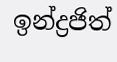ඉන්ද්‍රජිත්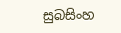සුබසිංහ